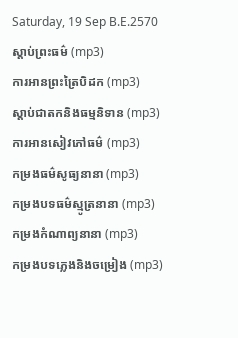Saturday, 19 Sep B.E.2570
ស្តាប់ព្រះធម៌ (mp3)
ការអានព្រះត្រៃបិដក (mp3)
ស្តាប់ជាតកនិងធម្មនិទាន (mp3)
ការអានសៀវភៅធម៌ (mp3)
កម្រងធម៌សូធ្យនានា (mp3)
កម្រងបទធម៌ស្មូត្រនានា (mp3)
កម្រងកំណាព្យនានា (mp3)
កម្រងបទភ្លេងនិងចម្រៀង (mp3)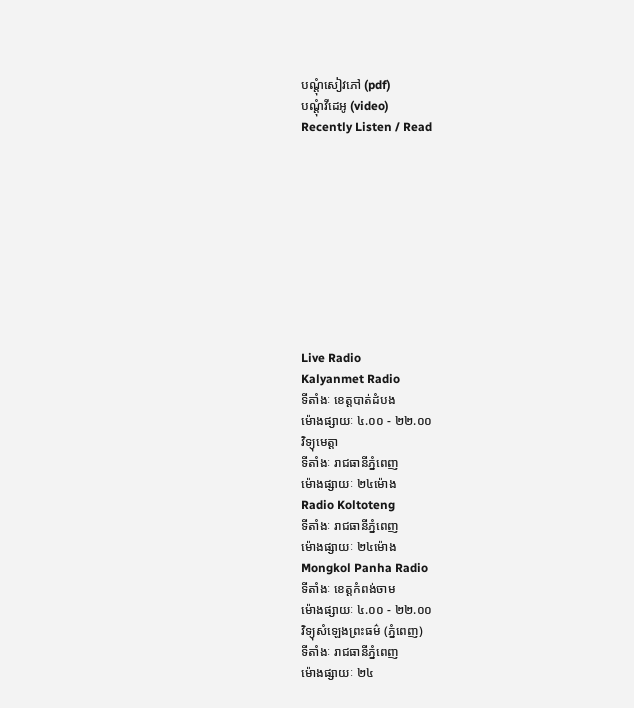បណ្តុំសៀវភៅ (pdf)
បណ្តុំវីដេអូ (video)
Recently Listen / Read










Live Radio
Kalyanmet Radio
ទីតាំងៈ ខេត្តបាត់ដំបង
ម៉ោងផ្សាយៈ ៤.០០ - ២២.០០
វិទ្យុមេត្តា
ទីតាំងៈ រាជធានីភ្នំពេញ
ម៉ោងផ្សាយៈ ២៤ម៉ោង
Radio Koltoteng
ទីតាំងៈ រាជធានីភ្នំពេញ
ម៉ោងផ្សាយៈ ២៤ម៉ោង
Mongkol Panha Radio
ទីតាំងៈ ខេត្តកំពង់ចាម
ម៉ោងផ្សាយៈ ៤.០០ - ២២.០០
វិទ្យុសំឡេងព្រះធម៌ (ភ្នំពេញ)
ទីតាំងៈ រាជធានីភ្នំពេញ
ម៉ោងផ្សាយៈ ២៤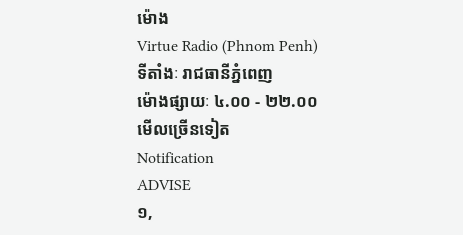ម៉ោង
Virtue Radio (Phnom Penh)
ទីតាំងៈ រាជធានីភ្នំពេញ
ម៉ោងផ្សាយៈ ៤.០០ - ២២.០០
មើលច្រើនទៀត
Notification
ADVISE
១,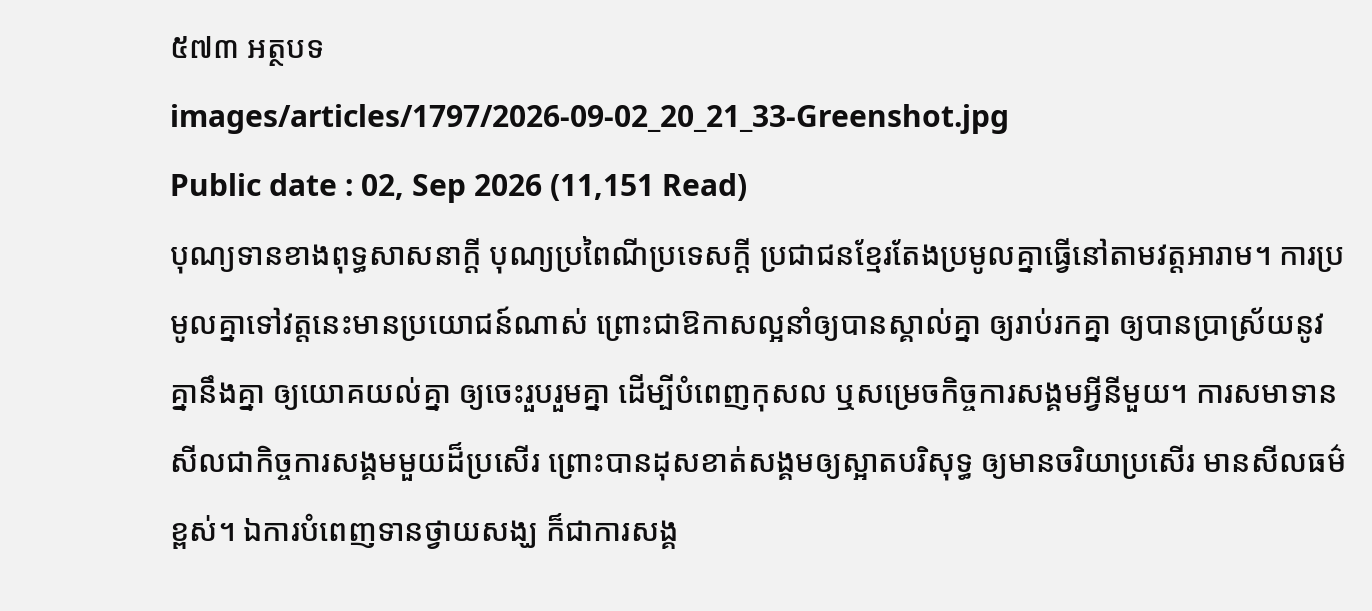៥៧៣ អត្ថបទ
images/articles/1797/2026-09-02_20_21_33-Greenshot.jpg
Public date : 02, Sep 2026 (11,151 Read)
បុណ្យទានខាងពុទ្ធសាសនាក្ដី បុណ្យប្រពៃណីប្រទេសក្ដី ប្រជាជនខ្មែរតែងប្រមូលគ្នាធ្វើនៅតាមវត្តអារាម។ ការប្រមូលគ្នាទៅវត្តនេះមានប្រយោជន៍ណាស់ ព្រោះជាឱកាសល្អនាំឲ្យបានស្គាល់គ្នា ឲ្យរាប់រកគ្នា ឲ្យបានប្រាស្រ័យនូវគ្នានឹងគ្នា ឲ្យយោគយល់គ្នា ឲ្យចេះរួបរួមគ្នា ដើម្បីបំពេញកុសល ឬសម្រេចកិច្ចការសង្គមអ្វីនីមួយ។ ការសមាទានសីលជាកិច្ចការសង្គមមួយដ៏ប្រសើរ ព្រោះបានដុសខាត់សង្គមឲ្យស្អាតបរិសុទ្ធ ឲ្យមានចរិយាប្រសើរ មានសីលធម៌ខ្ពស់។ ឯការបំពេញទានថ្វាយសង្ឃ ក៏ជាការសង្គ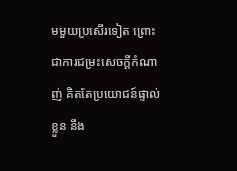មមួយប្រសើរទៀត ព្រោះជាការជម្រះសេចក្ដីកំណាញ់ គិតតែប្រយោជន៍ផ្ទាល់ខ្លួន នឹង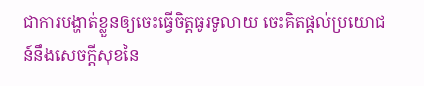ជាការបង្ហាត់ខ្លួនឲ្យចេះធ្វើចិត្តធូរទូលាយ ចេះគិតផ្ដល់ប្រយោជន៍នឹងសេចក្ដីសុខនៃ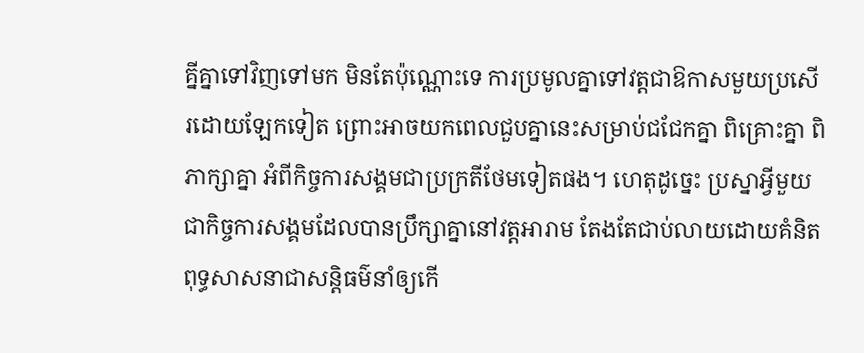គ្នីគ្នាទៅវិញទៅមក មិនតែប៉ុណ្ណោះទេ ការប្រមូលគ្នាទៅវត្តជាឱកាសមួយប្រសើរដោយឡែកទៀត ព្រោះអាចយកពេលជួបគ្នានេះសម្រាប់ជជែកគ្នា ពិគ្រោះគ្នា ពិភាក្សាគ្នា អំពីកិច្ចការសង្គមជាប្រក្រតីថែមទៀតផង។ ហេតុដូច្នេះ ប្រស្នាអ្វីមួយជាកិច្ចការសង្គមដែលបានប្រឹក្សាគ្នានៅវត្តអារាម តែងតែជាប់លាយដោយគំនិតពុទ្ធសាសនាជាសន្តិធម៌នាំឲ្យកើ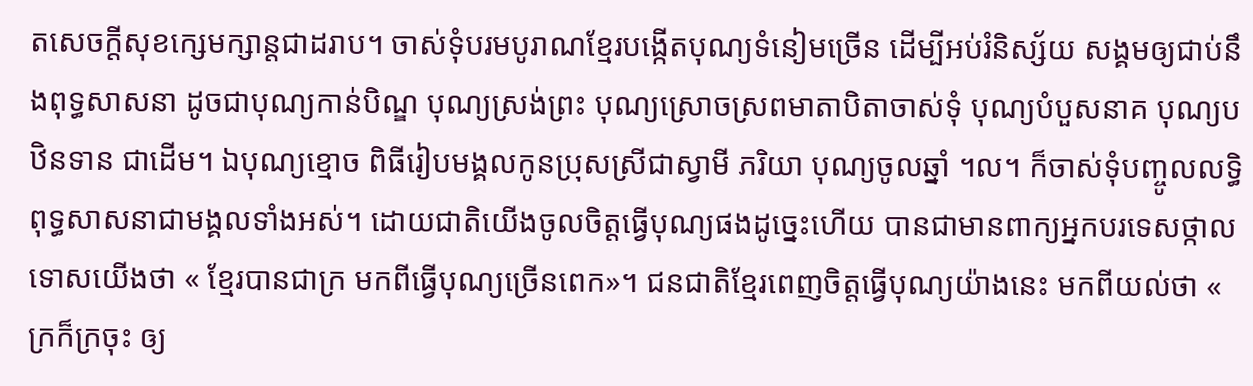តសេចក្ដីសុខក្សេមក្សាន្តជាដរាប។ ចាស់ទុំបរមបូរាណខ្មែរបង្កើតបុណ្យទំនៀមច្រើន ដើម្បីអប់រំនិស្ស័យ សង្គមឲ្យជាប់នឹងពុទ្ធសាសនា ដូចជាបុណ្យកាន់បិណ្ឌ បុណ្យស្រង់ព្រះ បុណ្យស្រោចស្រពមាតាបិតាចាស់ទុំ បុណ្យបំបួសនាគ បុណ្យបឋិនទាន ជាដើម។ ឯបុណ្យខ្មោច ពិធីរៀបមង្គលកូនប្រុសស្រីជាស្វាមី ភរិយា បុណ្យចូលឆ្នាំ ។ល។ ក៏ចាស់ទុំបញ្ចូលលទ្ធិពុទ្ធសាសនាជាមង្គលទាំងអស់។ ដោយជាតិយើងចូលចិត្តធ្វើបុណ្យផងដូច្នេះហើយ បានជាមានពាក្យអ្នកបរទេសថ្កាលទោសយើងថា « ខ្មែរបានជាក្រ មកពីធ្វើបុណ្យច្រើនពេក»។ ជនជាតិខ្មែរពេញចិត្តធ្វើបុណ្យយ៉ាងនេះ មកពីយល់ថា « ក្រក៏ក្រចុះ ឲ្យ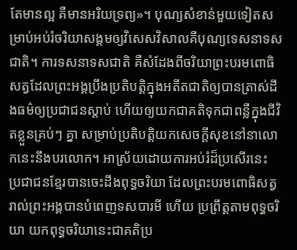តែមានល្អ គឺមានអរិយទ្រព្យ»។ បុណ្យសំខាន់មួយទៀតសម្រាប់អប់រំចរិយាសង្គមឲ្យវិសេសវិសាលគឺបុណ្យទេសនាទសជាតិ។ ការទសនាទសជាតិ គឺសំដែងពីចរិយាព្រះបរមពោធិសត្វដែលព្រះអង្គប្រឹងប្រតិបត្តិក្នុងអតីតជាតិឲ្យបានត្រាស់ដឹងធម៌ឲ្យប្រជាជនស្ដាប់ ហើយឲ្យយកជាគតិទុកជាពន្លឺក្នុងជីវិតខ្លួនគ្រប់ៗ គ្នា សម្រាប់ប្រតិបត្តិយកសេចក្ដីសុខនៅនាលោកនេះនឹងបរលោក។ អាស្រ័យដោយការអប់រំដ៏ប្រសើរនេះ ប្រជាជនខ្មែរបានចេះដឹងពុទ្ធចរិយា ដែលព្រះបរមពោធិសត្វរាល់ព្រះអង្គបានបំពេញទសបារមី ហើយ ប្រព្រឹត្តតាមពុទ្ធចរិយា យកពុទ្ធចរិយានេះជាគតិប្រ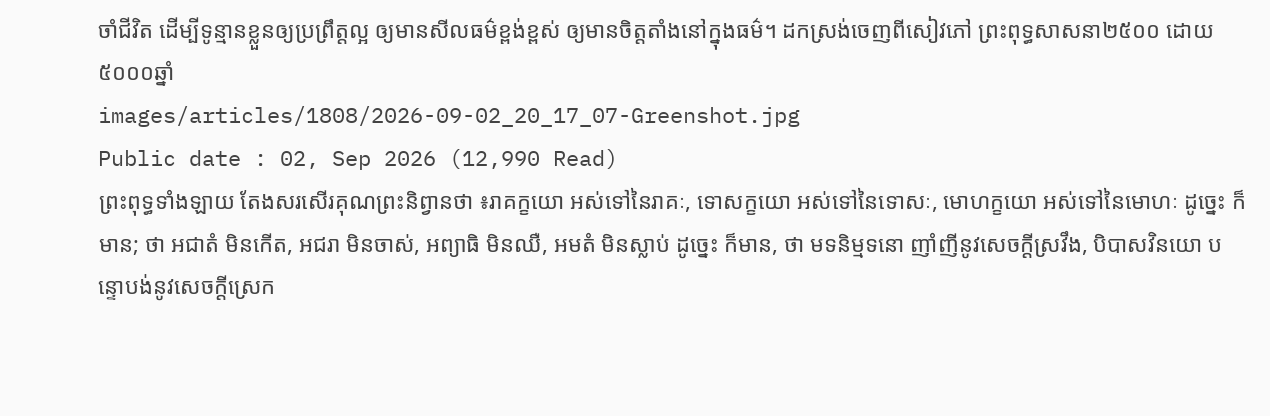ចាំជីវិត ដើម្បីទូន្មានខ្លួនឲ្យប្រព្រឹត្តល្អ ឲ្យមានសីលធម៌ខ្ពង់ខ្ពស់ ឲ្យមានចិត្តតាំងនៅក្នុងធម៌។ ដកស្រង់ចេញពីសៀវភៅ ព្រះពុទ្ធសាសនា២៥០០ ដោយ៥០០០ឆ្នាំ
images/articles/1808/2026-09-02_20_17_07-Greenshot.jpg
Public date : 02, Sep 2026 (12,990 Read)
ព្រះពុទ្ធទាំងឡាយ តែងសរសើរគុណព្រះនិព្វានថា ៖រាគក្ខយោ អស់ទៅនៃរាគៈ, ទោសក្ខយោ អស់ទៅនៃទោសៈ, មោហក្ខយោ អស់ទៅនៃមោហៈ ដូច្នេះ ក៏មាន; ថា អជាតំ មិនកើត, អជរា មិនចាស់, អព្យាធិ មិនឈឺ, អមតំ មិនស្លាប់ ដូច្នេះ ក៏មាន, ថា មទនិម្មទនោ ញាំញីនូវសេចក្ដីស្រវឹង, បិបាសវិនយោ បន្ទោបង់នូវសេចក្ដីស្រេក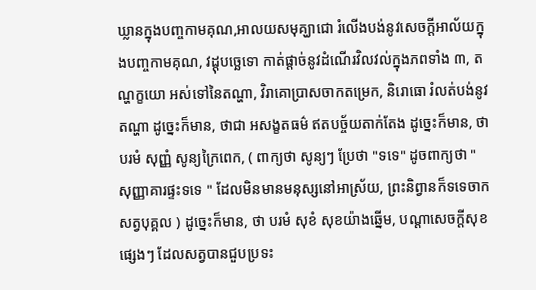ឃ្លានក្នុងបញ្ចកាមគុណ,អាលយសមុគ្ឃាជោ រំលើងបង់នូវសេចក្ដីអាល័យក្នុងបញ្ចកាមគុណ, វដ្ដុបច្ឆេទោ កាត់ផ្ដាច់នូវដំណើរវិលវល់ក្នុងភពទាំង ៣, តណ្ហក្ខយោ អស់ទៅនៃតណ្ហា, វិរាគោប្រាសចាកតម្រេក, និរោធោ រំលត់បង់នូវតណ្ហា ដូច្នេះក៏មាន, ថាជា អសង្ខតធម៌ ឥតបច្ច័យតាក់តែង ដូច្នេះក៏មាន, ថា បរមំ សុញ្ញំ សូន្យក្រៃពេក, ( ពាក្យថា សូន្យៗ ប្រែថា "ទទេ" ដូចពាក្យថា " សុញ្ញាគារផ្ទះទទេ " ដែលមិនមានមនុស្សនៅអាស្រ័យ, ព្រះនិព្វានក៏ទទេចាកសត្វបុគ្គល ) ដូច្នេះក៏មាន, ថា បរមំ សុខំ សុខយ៉ាងឆ្នើម, បណ្ដាសេចក្ដីសុខផ្សេងៗ ដែលសត្វបានជួបប្រទះ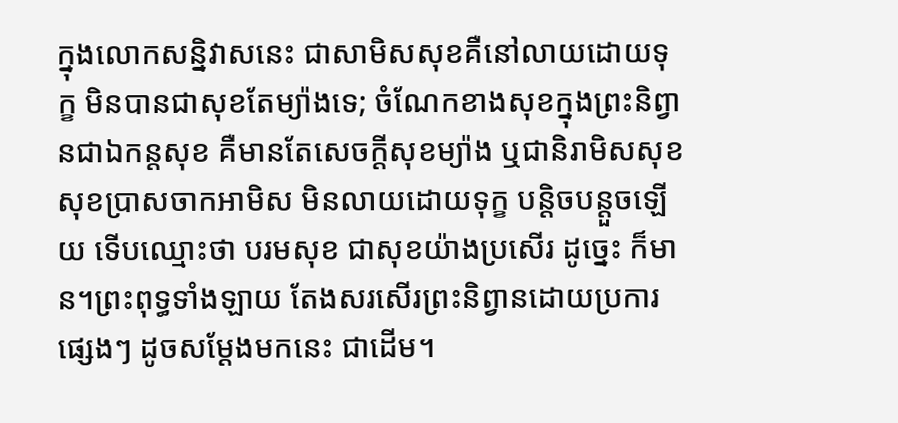ក្នុងលោកសន្និវាសនេះ ជាសាមិសសុខគឺនៅលាយដោយទុក្ខ មិនបានជាសុខតែម្យ៉ាងទេ; ចំណែកខាងសុខក្នុងព្រះនិព្វានជាឯកន្តសុខ គឺមានតែសេចក្ដីសុខម្យ៉ាង ឬជានិរាមិសសុខ សុខប្រាសចាកអាមិស មិនលាយដោយទុក្ខ បន្តិចបន្តួចឡើយ ទើបឈ្មោះថា បរមសុខ ជាសុខយ៉ាងប្រសើរ ដូច្នេះ ក៏មាន។ព្រះពុទ្ធទាំងឡាយ តែងសរសើរព្រះនិព្វានដោយប្រការផ្សេងៗ ដូចសម្ដែងមកនេះ ជាដើម។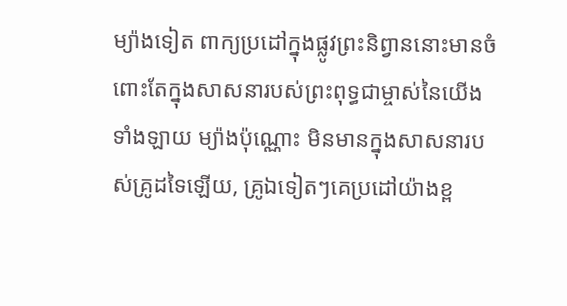ម្យ៉ាងទៀត ពាក្យប្រដៅក្នុងផ្លូវព្រះនិព្វាននោះមានចំពោះតែក្នុងសាសនារបស់ព្រះពុទ្ធជាម្ចាស់នៃយើងទាំងឡាយ ម្យ៉ាងប៉ុណ្ណោះ មិនមានក្នុងសាសនារបស់គ្រូដទៃឡើយ, គ្រូឯទៀតៗគេប្រដៅយ៉ាងខ្ព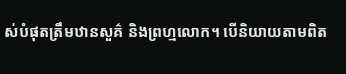ស់បំផុតត្រឹមឋានសួគ៌ និងព្រហ្មលោក។ បើនិយាយតាមពិត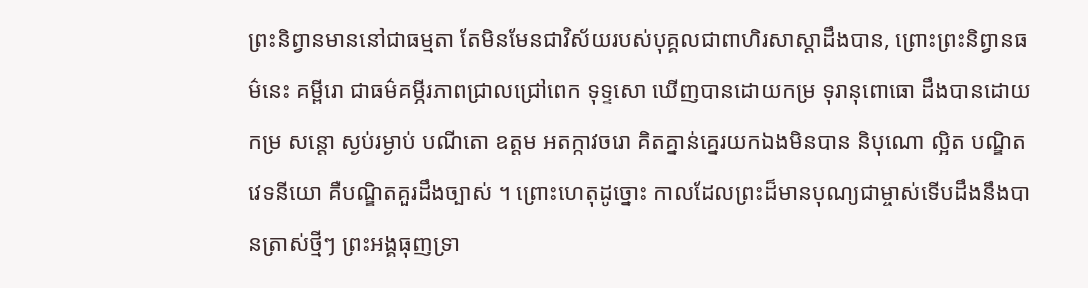ព្រះនិព្វានមាននៅជាធម្មតា តែមិនមែនជាវិស័យរបស់បុគ្គលជាពាហិរសាស្ដាដឹងបាន, ព្រោះព្រះនិព្វានធម៌នេះ គម្ពីរោ ជាធម៌គម្ភីរភាពជ្រាលជ្រៅពេក ទុទ្ទសោ ឃើញបានដោយកម្រ ទុរានុពោធោ ដឹងបានដោយកម្រ សន្តោ ស្ងប់រម្ងាប់ បណីតោ ឧត្ដម អតក្កាវចរោ គិតគ្នាន់គ្នេរយកឯងមិនបាន និបុណោ ល្អិត បណ្ឌិតវេទនីយោ គឺបណ្ឌិតគួរដឹងច្បាស់ ។ ព្រោះហេតុដូច្នោះ កាលដែលព្រះដ៏មានបុណ្យជាម្ចាស់ទើបដឹងនឹងបានត្រាស់ថ្មីៗ ព្រះអង្គធុញទ្រា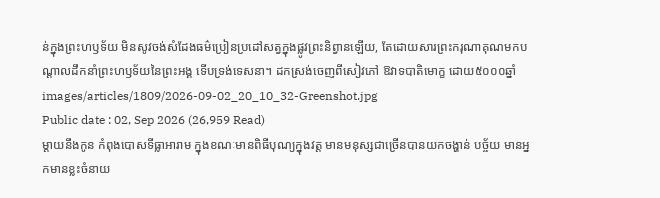ន់ក្នុងព្រះហឫទ័យ មិនសូវចង់សំដែងធម៌ប្រៀនប្រដៅសត្វក្នុងផ្លូវព្រះនិព្វានឡើយ, តែដោយសារព្រះករុណាគុណមកបណ្ដាលដឹកនាំព្រះហឫទ័យនៃព្រះអង្គ ទើបទ្រង់ទេសនា។ ដកស្រង់ចេញពីសៀវភៅ ឱវាទបាតិមោក្ខ ដោយ៥០០០ឆ្នាំ
images/articles/1809/2026-09-02_20_10_32-Greenshot.jpg
Public date : 02, Sep 2026 (26,959 Read)
ម្ដាយនឹងកូន កំពុងបោសទីធ្លាអារាម ក្នុងខណៈមានពិធីបុណ្យក្នុងវត្ត មានមនុស្សជាច្រើនបានយកចង្ហាន់ បច្ច័យ មានអ្នកមានខ្លះចំនាយ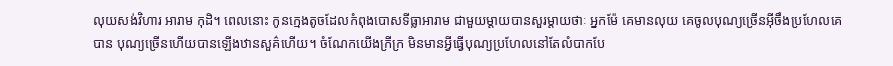លុយសង់វិហារ អារាម កុដិ។ ពេលនោះ កូនក្មេងតូចដែលកំពុងបោសទីធ្លាអារាម ជាមួយម្ដាយបានសួរម្ដាយថាៈ អ្នកម៉ែ គេមានលុយ គេចូលបុណ្យច្រើនអ៊ីចឹងប្រហែលគេបាន បុណ្យច្រើនហើយបានឡើងឋានសួគ៌ហើយ។ ចំណែកយើងក្រីក្រ មិនមានអ្វីធ្វើបុណ្យប្រហែលនៅតែលំបាកបែ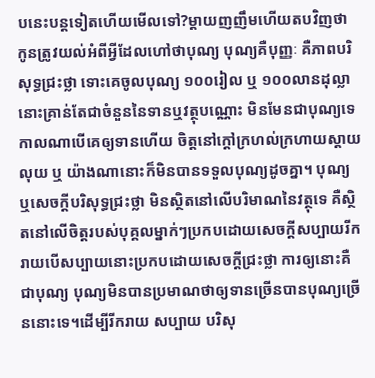បនេះបន្តទៀតហើយមើលទៅ?ម្ដាយញញឹមហើយតបវិញថា កូនត្រូវយល់អំពីអ្វីដែលហៅថាបុណ្យ បុណ្យគឺបុញ្ញៈ គឺភាពបរិសុទ្ធជ្រះថ្លា ទោះគេចូលបុណ្យ ១០០រៀល ឬ ១០០លានដុល្លា នោះគ្រាន់តែជាចំនួននៃទានឬវត្ថុបណ្ណោះ មិនមែនជាបុណ្យទេ កាលណាបើគេឲ្យទានហើយ ចិត្តនៅក្ដៅក្រហល់ក្រហាយស្ដាយលុយ ឬ យ៉ាងណានោះក៏មិនបានទទួលបុណ្យដូចគ្នា។ បុណ្យ ឬសេចក្ដីបរិសុទ្ធជ្រះថ្លា មិនស្ថិតនៅលើបរិមាណនៃវត្ថុទេ គឺស្ថិតនៅលើចិត្តរបស់បុគ្គលម្នាក់ៗប្រកបដោយសេចក្ដីសប្បាយរីករាយបើសប្បាយនោះប្រកបដោយសេចក្ដីជ្រះថ្លា ការឲ្យនោះគឺជាបុណ្យ បុណ្យមិនបានប្រមាណថាឲ្យទានច្រើនបានបុណ្យច្រើននោះទេ។ដើម្បីរីករាយ សប្បាយ បរិសុ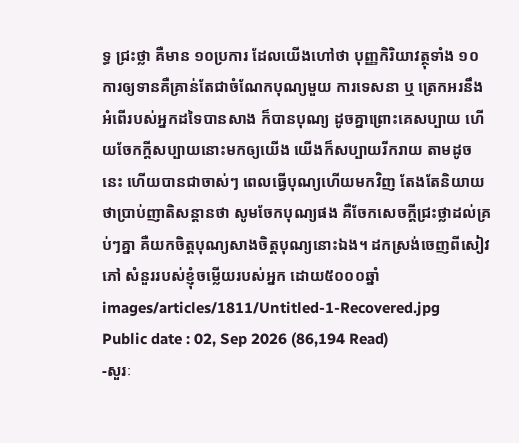ទ្ធ ជ្រះថ្លា គឺមាន ១០ប្រការ ដែលយើងហៅថា បុញ្ញកិរិយាវត្ថុទាំង ១០ ការឲ្យទានគឺគ្រាន់តែជាចំណែកបុណ្យមួយ ការទេសនា ឬ ត្រេកអរនឹង អំពើរបស់អ្នកដទៃបានសាង ក៏បានបុណ្យ ដូចគ្នាព្រោះគេសប្បាយ ហើយចែកក្ដីសប្បាយនោះមកឲ្យយើង យើងក៏សប្បាយរីករាយ តាមដូចនេះ ហើយបានជាចាស់ៗ ពេលធ្វើបុណ្យហើយមកវិញ តែងតែនិយាយថាប្រាប់ញាតិសន្ដានថា សូមចែកបុណ្យផង គឺចែកសេចក្ដីជ្រះថ្លាដល់គ្រប់ៗគ្នា គឺយកចិត្តបុណ្យសាងចិត្តបុណ្យនោះឯង។ ដកស្រង់ចេញពីសៀវភៅ សំនួររបស់ខ្ញុំចម្លើយរបស់អ្នក ដោយ៥០០០ឆ្នាំ
images/articles/1811/Untitled-1-Recovered.jpg
Public date : 02, Sep 2026 (86,194 Read)
-សួរៈ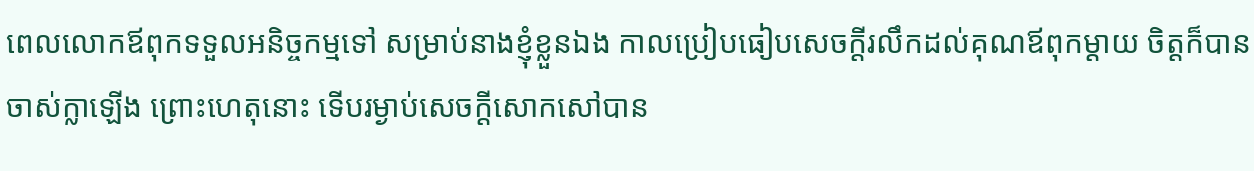ពេលលោកឪពុកទទួលអនិច្ចកម្មទៅ សម្រាប់នាងខ្ញុំខ្លួនឯង កាលប្រៀបធៀបសេចក្ដីរលឹកដល់គុណឪពុកម្ដាយ ចិត្តក៏បានចាស់ក្លាឡើង ព្រោះហេតុនោះ ទើបរម្ងាប់សេចក្ដីសោកសៅបាន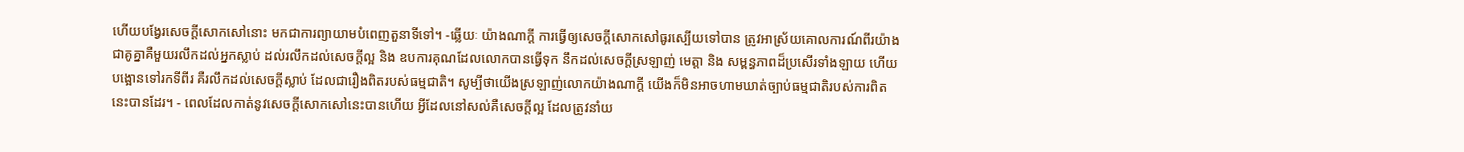ហើយបង្វែរសេចក្ដីសោកសៅនោះ មកជាការព្យាយាមបំពេញតួនាទីទៅ។ -ឆ្លើយៈ យ៉ាងណាក្ដី ការធ្វើឲ្យសេចក្ដីសោកសៅធូរស្បើយទៅបាន ត្រូវអាស្រ័យគោលការណ៍ពីរយ៉ាងជាគូគ្នាគឺមួយរលឹកដល់អ្នកស្លាប់ ដល់រលឹកដល់សេចក្ដីល្អ និង ឧបការគុណដែលលោកបានធ្វើទុក នឹកដល់សេចក្ដីស្រឡាញ់ មេត្តា និង សម្ពន្ធភាពដ៏ប្រសើរទាំងឡាយ ហើយបង្អោនទៅរកទីពីរ គឺរលឹកដល់សេចក្ដីស្លាប់ ដែលជារឿងពិតរបស់ធម្មជាតិ។ សូម្បីថាយើងស្រឡាញ់លោកយ៉ាងណាក្ដី យើងក៏មិនអាចហាមឃាត់ច្បាប់ធម្មជាតិរបស់ការពិតនេះបានដែរ។ - ពេលដែលកាត់នូវសេចក្ដីសោកសៅនេះបានហើយ អ្វីដែលនៅសល់គឺសេចក្ដីល្អ ដែលត្រូវនាំយ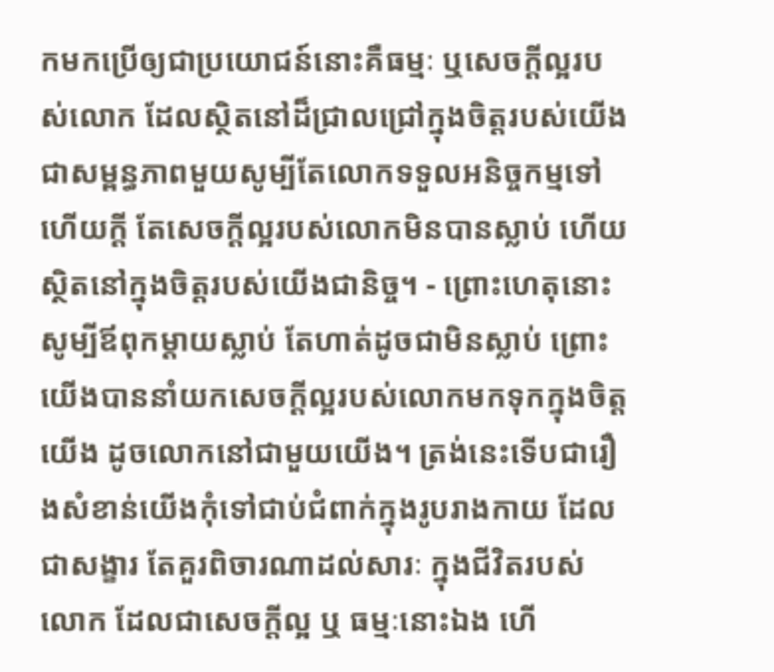កមកប្រើឲ្យជាប្រយោជន៍នោះគឺធម្មៈ ឬសេចក្ដីល្អរបស់លោក ដែលស្ថិតនៅដ៏ជ្រាលជ្រៅក្នុងចិត្តរបស់យើង ជាសម្ពន្ធភាពមួយសូម្បីតែលោកទទួលអនិច្ចកម្មទៅហើយក្ដី តែសេចក្ដីល្អរបស់លោកមិនបានស្លាប់ ហើយស្ថិតនៅក្នុងចិត្តរបស់យើងជានិច្ច។ - ព្រោះហេតុនោះ សូម្បីឪពុកម្ដាយស្លាប់ តែហាត់ដូចជាមិនស្លាប់ ព្រោះយើងបាននាំយកសេចក្ដីល្អរបស់លោកមកទុកក្នុងចិត្តយើង ដូចលោកនៅជាមួយយើង។ ត្រង់នេះទើបជារឿងសំខាន់យើងកុំទៅជាប់ជំពាក់ក្នុងរូបរាងកាយ ដែលជាសង្ខារ តែគួរពិចារណាដល់សារៈ ក្នុងជីវិតរបស់លោក ដែលជាសេចក្ដីល្អ ឬ ធម្មៈនោះឯង ហើ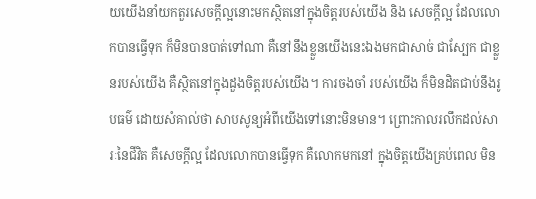យយើងនាំយកតួរសេចក្ដីល្អនោះមកស្ថិតនៅក្នុងចិត្តរបស់យើង និង សេចក្ដីល្អ ដែលលោកបានធ្វើទុក ក៏មិនបានបាត់ទៅណា គឺនៅនឹងខ្លួនយើងនេះឯងមកជាសាច់ ជាស្បែក ជាខ្លួនរបស់យើង គឺស្ថិតនៅក្នុងដួងចិត្តរបស់យើង។ ការចងចាំ របស់យើង ក៏មិនដិតជាប់នឹងរូបធម៌ ដោយសំគាល់ថា សាបសូន្យអំពីយើងទៅនោះមិនមាន។ ព្រោះកាលរលឹកដល់សារៈនៃជីវិត គឺសេចក្ដីល្អ ដែលលោកបានធ្វើទុក គឺលោកមកនៅ ក្នុងចិត្តយើងគ្រប់ពេល មិន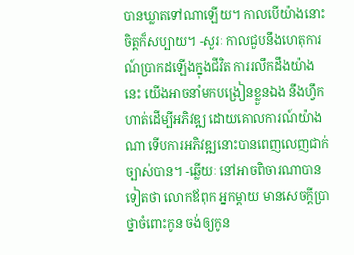បានឃ្លាតទៅណាឡើយ។ កាលបើយ៉ាងនោះ ចិត្តក៏សប្បាយ។ -សួរៈ កាលជួបនឹងហេតុការណ៍ប្រាកដឡើងក្នុងជីវិត ការរលឹកដឹងយ៉ាងនេះ យើងអាចនាំមកបង្រៀនខ្លួនឯង នឹងហ្វឹកហាត់ដើម្បីអភិវឌ្ឍ ដោយគោលការណ៍យ៉ាងណា ទើបការអភិវឌ្ឍនោះបានពេញលេញជាក់ច្បាស់បាន។ -ឆ្លើយៈ នៅអាចពិចារណាបានទៀតថា លោកឪពុក អ្នកម្ដាយ មានសេចក្ដីប្រាថ្នាចំពោះកូន ចង់ឲ្យកូន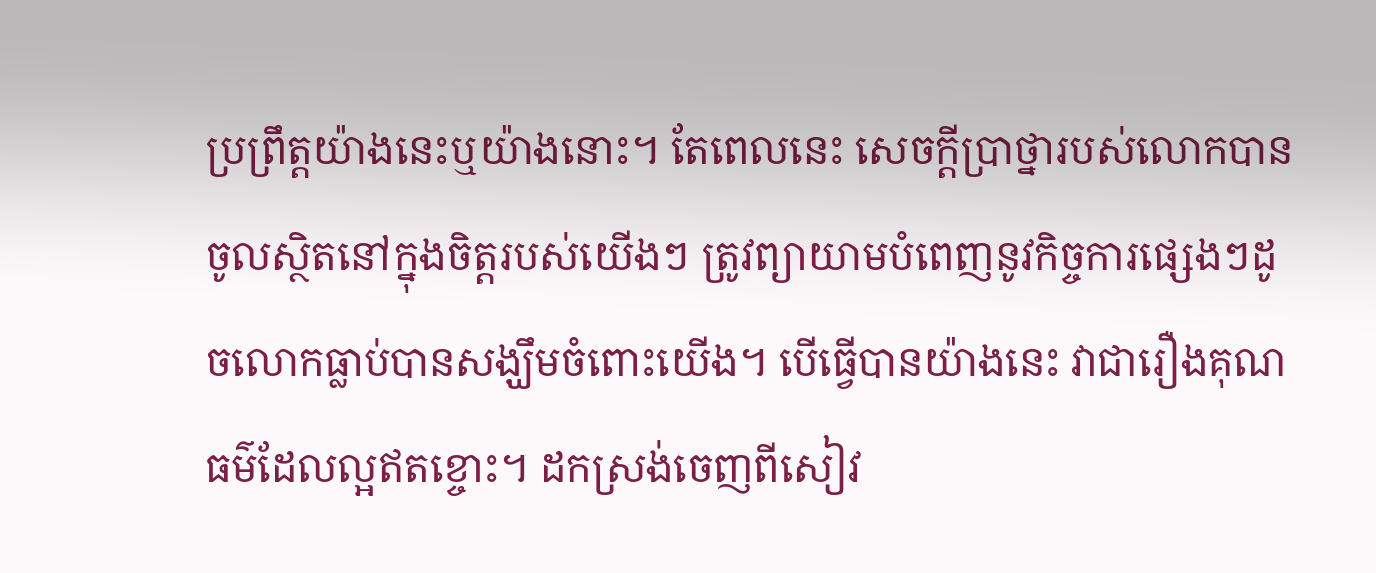ប្រព្រឹត្តយ៉ាងនេះឬយ៉ាងនោះ។ តែពេលនេះ សេចក្ដីប្រាថ្នារបស់លោកបានចូលស្ថិតនៅក្នុងចិត្តរបស់យើងៗ ត្រូវព្យាយាមបំពេញនូវកិច្ចការផ្សេងៗដូចលោកធ្លាប់បានសង្ឃឹមចំពោះយើង។ បើធ្វើបានយ៉ាងនេះ វាជារឿងគុណធម៌ដែលល្អឥតខ្ចោះ។ ដកស្រង់ចេញពីសៀវ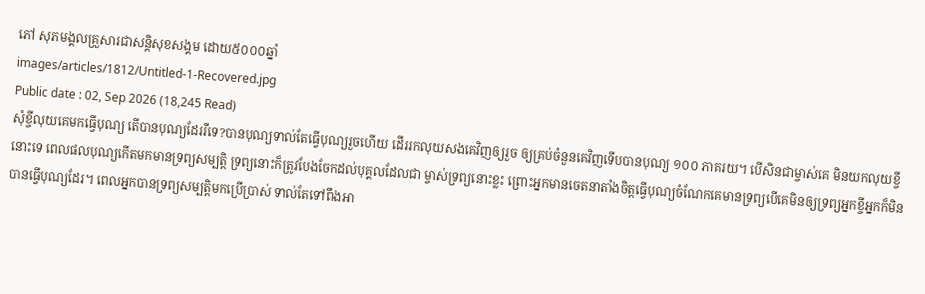ភៅ សុភមង្គលគ្រួសារជាសន្តិសុខសង្គម ដោយ៥០០០ឆ្នាំ
images/articles/1812/Untitled-1-Recovered.jpg
Public date : 02, Sep 2026 (18,245 Read)
សុំខ្ចីលុយគេមកធ្វើបុណ្យ តើបានបុណ្យដែររឺទេ?បានបុណ្យទាល់តែធ្វើបុណ្យរួចហើយ ដើររកលុយសងគេវិញឲ្យរួច ឲ្យគ្រប់ចំនួនគេវិញទើបបានបុណ្យ ១០០ ភាគរយ។ បើសិនជាម្ចាស់គេ មិនយកលុយខ្ចីនោះទេ ពេលផលបុណ្យកើតមកមានទ្រព្យសម្បត្តិ ទ្រព្យនោះក៏ត្រូវបែងចែកដល់បុគ្គលដែលជា ម្ចាស់ទ្រព្យនោះខ្លះ ព្រោះអ្នកមានចេតនាតាំងចិត្តធ្វើបុណ្យចំណែកគេមានទ្រព្យបើគេមិនឲ្យទ្រព្យអ្នកខ្ចីអ្នកក៏មិនបានធ្វើបុណ្យដែរ។ ពេលអ្នកបានទ្រព្យសម្បត្តិមកប្រើប្រាស់ ទាល់តែទៅពឹងអា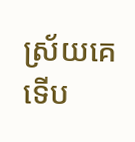ស្រ័យគេ ទើប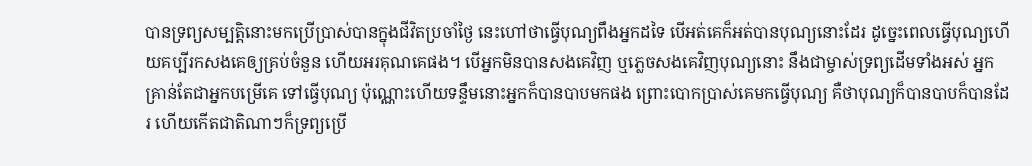បានទ្រព្យសម្បត្តិនោះមកប្រើប្រាស់បានក្នុងជីវិតប្រចាំថ្ងៃ នេះហៅថាធ្វើបុណ្យពឹងអ្នកដទៃ បើអត់គេក៏អត់បានបុណ្យនោះដែរ ដូច្នេះពេលធ្វើបុណ្យហើយគប្បីរកសងគេឲ្យគ្រប់ចំនួន ហើយអរគុណគេផង។ បើអ្នកមិនបានសងគេវិញ ឬភ្លេចសងគេវិញបុណ្យនោះ នឹងជាម្ចាស់ទ្រព្យដើមទាំងអស់ អ្នកគ្រាន់តែជាអ្នកបម្រើគេ ទៅធ្វើបុណ្យ ប៉ុណ្ណោះហើយទន្ទឹមនោះអ្នកក៏បានបាបមកផង ព្រោះបោកប្រាស់គេមកធ្វើបុណ្យ គឺថាបុណ្យក៏បានបាបក៏បានដែរ ហើយកើតជាតិណាៗក៏ទ្រព្យប្រើ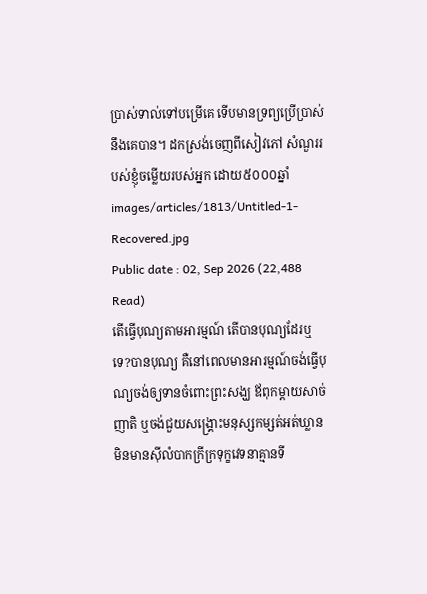ប្រាស់ទាល់ទៅបម្រើគេ ទើបមានទ្រព្យប្រើប្រាស់នឹងគេបាន។ ដកស្រង់ចេញពីសៀវភៅ សំណួររបស់ខ្ញុំចម្លើយរបស់អ្នក ដោយ៥០០០ឆ្នាំ
images/articles/1813/Untitled-1-Recovered.jpg
Public date : 02, Sep 2026 (22,488 Read)
តើធ្វើបុណ្យតាមអារម្មណ៍ តើបានបុណ្យដែរឬទេ?បានបុណ្យ គឺនៅពេលមានអារម្មណ៍ចង់ធ្វើបុណ្យចង់ឲ្យទានចំពោះព្រះសង្ឃ ឪពុកម្ដាយសាច់ញាតិ ឬចង់ជួយសង្គ្រោះមនុស្សកម្សត់អត់ឃ្លាន មិនមានស៊ីលំបាកក្រីក្រទុក្ខវេទនាគ្មានទី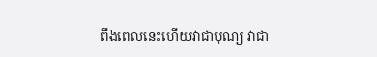ពឹងពេលនេះហើយវាជាបុណ្យ វាជា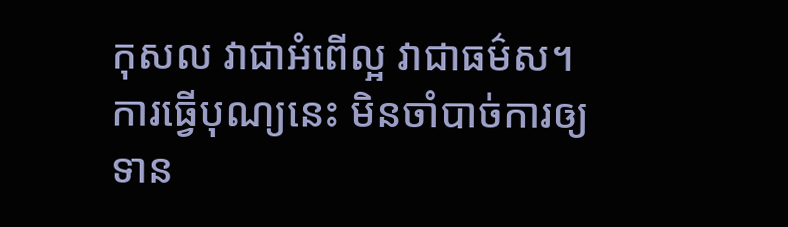កុសល វាជាអំពើល្អ វាជាធម៌ស។ ការធ្វើបុណ្យនេះ មិនចាំបាច់ការឲ្យទាន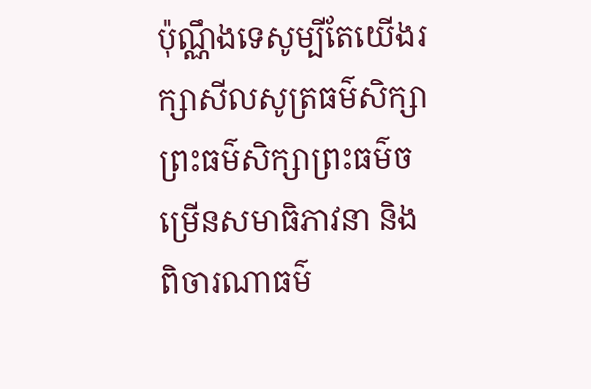ប៉ុណ្ណឹងទេសូម្បីតែយើងរក្សាសីលសូត្រធម៌សិក្សាព្រះធម៌សិក្សាព្រះធម៌ចម្រើនសមាធិភាវនា និង ពិចារណាធម៌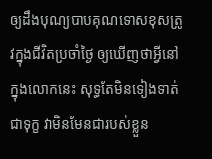ឲ្យដឹងបុណ្យបាបគុណទោសខុសត្រូវក្នុងជីវិតប្រចាំថ្ងៃ ឲ្យឃើញថាអ្វីនៅក្នុងលោកនេះ សុទ្ធតែមិនទៀងទាត់ ជាទុក្ខ វាមិនមែនជារបស់ខ្លួន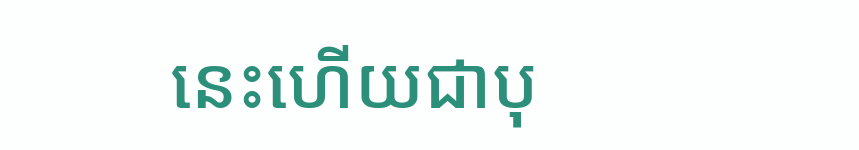នេះហើយជាបុ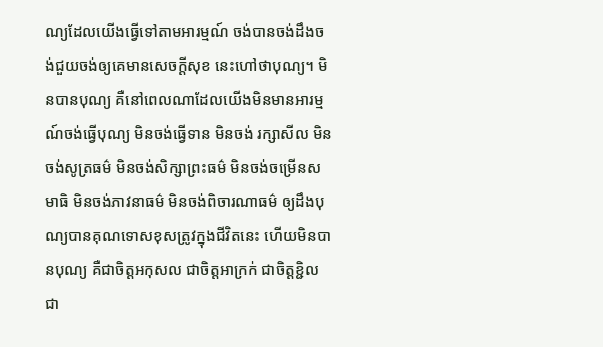ណ្យដែលយើងធ្វើទៅតាមអារម្មណ៍ ចង់បានចង់ដឹងចង់ជួយចង់ឲ្យគេមានសេចក្ដីសុខ នេះហៅថាបុណ្យ។ មិនបានបុណ្យ គឺនៅពេលណាដែលយើងមិនមានអារម្មណ៍ចង់ធ្វើបុណ្យ មិនចង់ធ្វើទាន មិនចង់ រក្សាសីល មិនចង់សូត្រធម៌ មិនចង់សិក្សាព្រះធម៌ មិនចង់ចម្រើនសមាធិ មិនចង់ភាវនាធម៌ មិនចង់ពិចារណាធម៌ ឲ្យដឹងបុណ្យបានគុណទោសខុសត្រូវក្នុងជីវិតនេះ ហើយមិនបានបុណ្យ គឺជាចិត្តអកុសល ជាចិត្តអាក្រក់ ជាចិត្តខ្ជិល ជា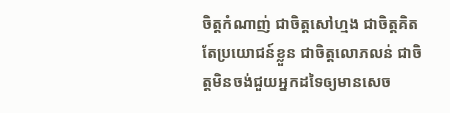ចិត្តកំណាញ់ ជាចិត្តសៅហ្មង ជាចិត្តគិតតែប្រយោជន៍ខ្លួន ជាចិត្តលោភលន់ ជាចិត្តមិនចង់ជួយអ្នកដទៃឲ្យមានសេច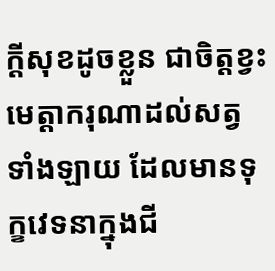ក្ដីសុខដូចខ្លួន ជាចិត្តខ្វះមេត្តាករុណាដល់សត្វទាំងឡាយ ដែលមានទុក្ខវេទនាក្នុងជី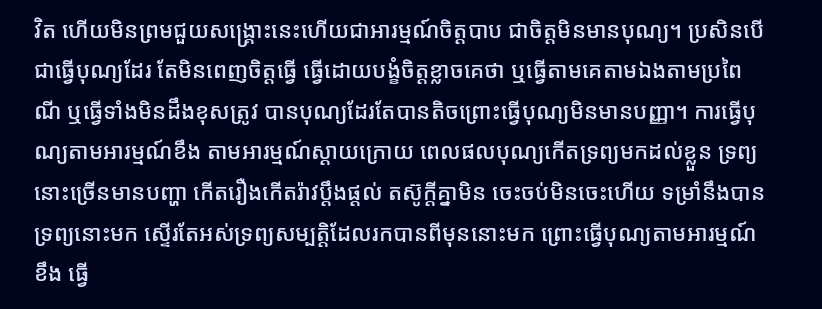វិត ហើយមិនព្រមជួយសង្គ្រោះនេះហើយជាអារម្មណ៍ចិត្តបាប ជាចិត្តមិនមានបុណ្យ។ ប្រសិនបើជាធ្វើបុណ្យដែរ តែមិនពេញចិត្តធ្វើ ធ្វើដោយបង្ខំចិត្តខ្លាចគេថា ឬធ្វើតាមគេតាមឯងតាមប្រពៃណី ឬធ្វើទាំងមិនដឹងខុសត្រូវ បានបុណ្យដែរតែបានតិចព្រោះធ្វើបុណ្យមិនមានបញ្ញា។ ការធ្វើបុណ្យតាមអារម្មណ៍ខឹង តាមអារម្មណ៍ស្ដាយក្រោយ ពេលផលបុណ្យកើតទ្រព្យមកដល់ខ្លួន ទ្រព្យនោះច្រើនមានបញ្ហា កើតរឿងកើតរ៉ាវប្ដឹងផ្ដល់ តស៊ូក្ដីគ្នាមិន ចេះចប់មិនចេះហើយ ទម្រាំនឹងបានទ្រព្យនោះមក ស្ទើរតែអស់ទ្រព្យសម្បត្តិដែលរកបានពីមុននោះមក ព្រោះធ្វើបុណ្យតាមអារម្មណ៍ខឹង ធ្វើ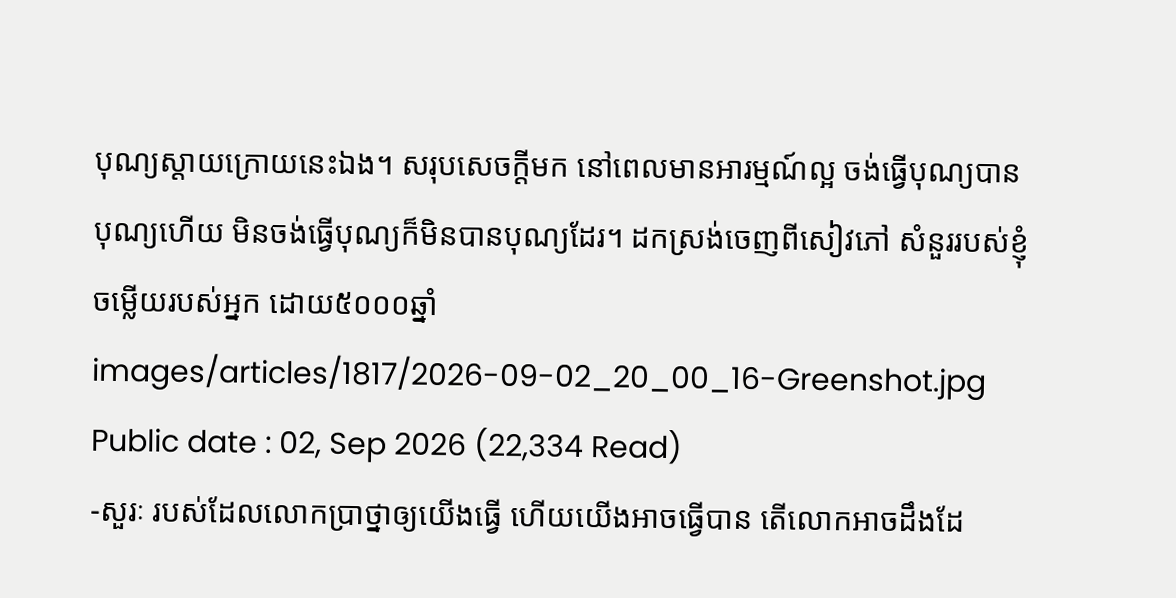បុណ្យស្ដាយក្រោយនេះឯង។ សរុបសេចក្ដីមក នៅពេលមានអារម្មណ៍ល្អ ចង់ធ្វើបុណ្យបានបុណ្យហើយ មិនចង់ធ្វើបុណ្យក៏មិនបានបុណ្យដែរ។ ដកស្រង់ចេញពីសៀវភៅ សំនួររបស់ខ្ញុំចម្លើយរបស់អ្នក ដោយ៥០០០ឆ្នាំ
images/articles/1817/2026-09-02_20_00_16-Greenshot.jpg
Public date : 02, Sep 2026 (22,334 Read)
-សួរៈ របស់ដែលលោកប្រាថ្នាឲ្យយើងធ្វើ ហើយយើងអាចធ្វើបាន តើលោកអាចដឹងដែ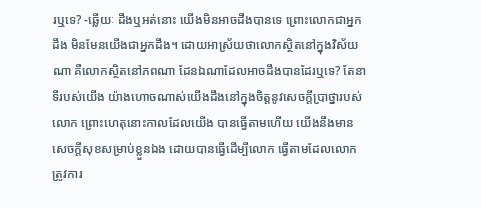រឬទេ? -ឆ្លើយៈ ដឹងឬអត់នោះ យើងមិនអាចដឹងបានទេ ព្រោះលោកជាអ្នកដឹង មិនមែនយើងជាអ្នកដឹង។ ដោយអាស្រ័យថាលោកស្ថិតនៅក្នុងវិស័យណា គឺលោកស្ថិតនៅភពណា ដែនឯណាដែលអាចដឹងបានដែរឬទេ? តែនាទីរបស់យើង យ៉ាងហោចណាស់យើងដឹងនៅក្នុងចិត្តនូវសេចក្ដីប្រាថ្នារបស់លោក ព្រោះហេតុនោះកាលដែលយើង បានធ្វើតាមហើយ យើងនឹងមានសេចក្ដីសុខសម្រាប់ខ្លួនឯង ដោយបានធ្វើដើម្បីលោក ធ្វើតាមដែលលោកត្រូវការ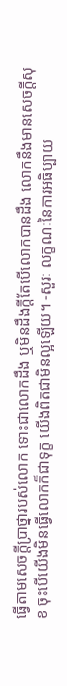ធ្វើតាមសេចក្ដីប្រាថ្នារបស់លោក ទោះជាលោកដឹង ឬមិនដឹងក្ដីតែបើលោកបានដឹង លោកនឹងមានសេចក្ដីសុខ ចុះបើយើងមិនធ្វើលោកក៏ជាទុក្ខ យើងពិតជាមិនល្អឡើយ។ -សួរៈ លក្ខណៈនៃការអធិប្បាយ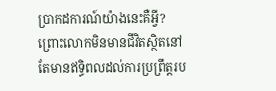ប្រាកដការណ៍យ៉ាងនេះគឺអ្វី? ព្រោះលោកមិនមានជីវិតស្ថិតនៅ តែមានឥទ្ធិពលដល់ការប្រព្រឹត្តរប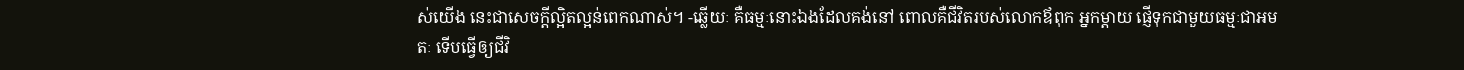ស់យើង នេះជាសេចក្ដីល្អិតល្អន់ពេកណាស់។ -ឆ្លើយៈ គឺធម្មៈនោះឯងដែលគង់នៅ ពោលគឺជីវិតរបស់លោកឪពុក អ្នកម្ដាយ ផ្ញើទុកជាមួយធម្មៈជាអមតៈ ទើបធ្វើឲ្យជីវិ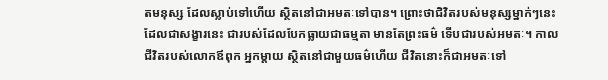តមនុស្ស ដែលស្លាប់ទៅហើយ ស្ថិតនៅជាអមតៈទៅបាន។ ព្រោះថាជិវិតរបស់មនុស្សម្នាក់ៗនេះ ដែលជាសង្ខារនេះ ជារបស់ដែលបែកធ្លាយជាធម្មតា មានតែព្រះធម៌ ទើបជារបស់អមតៈ។ កាលជីវិតរបស់លោកឪពុក អ្នកម្ដាយ ស្ថិតនៅជាមួយធម៌ហើយ ជីវិតនោះក៏ជាអមតៈទៅ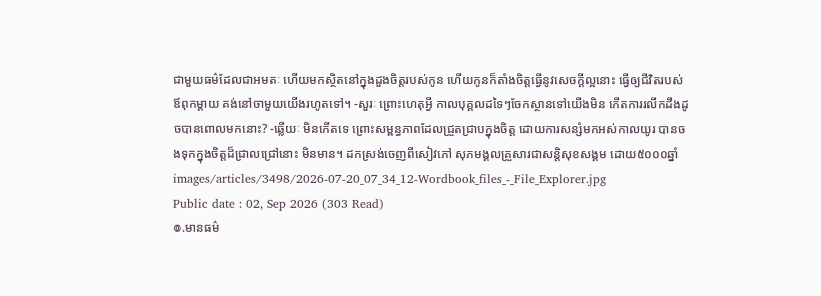ជាមួយធម៌ដែលជាអមតៈ ហើយមកស្ថិតនៅក្នុងដួងចិត្តរបស់កូន ហើយកូនក៏តាំងចិត្តធ្វើនូវសេចក្ដីល្អនោះ ធ្វើឲ្យជីវិតរបស់ឪពុកម្ដាយ គង់នៅចាមួយយើងរហូតទៅ។ -សួរៈ ព្រោះហេតុអ្វី កាលបុគ្គលដទៃៗចែកស្ថានទៅយើងមិន កើតការរលឹកដឹងដូចបានពោលមកនោះ? -ឆ្លើយៈ មិនកើតទេ ព្រោះសម្ពន្ធភាពដែលជ្រួតជ្រាបក្នុងចិត្ត ដោយការសន្សំមកអស់កាលយូរ បានចងទុកក្នុងចិត្តដ៏ជ្រាលជ្រៅនោះ មិនមាន។ ដកស្រង់ចេញពីសៀវភៅ សុភមង្គលគ្រួសារជាសន្តិសុខសង្គម ដោយ៥០០០ឆ្នាំ
images/articles/3498/2026-07-20_07_34_12-Wordbook_files_-_File_Explorer.jpg
Public date : 02, Sep 2026 (303 Read)
៙.មានធម៌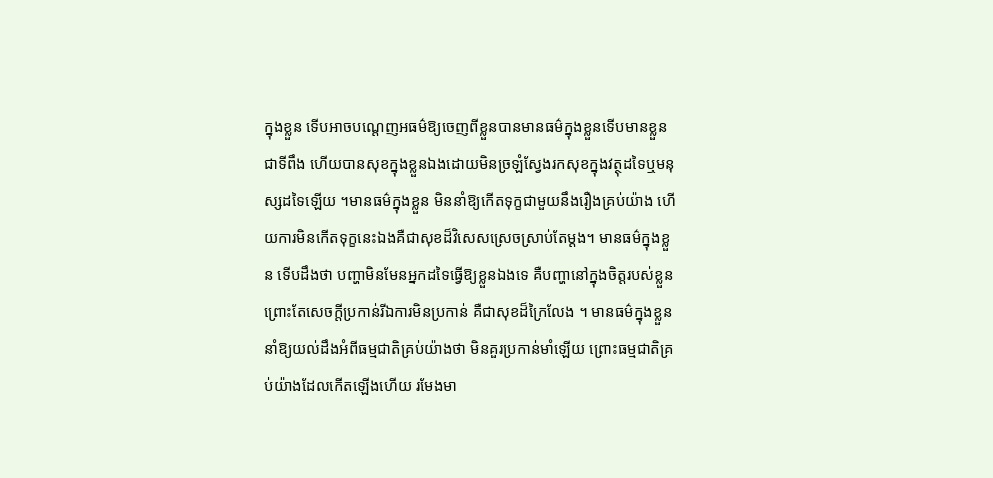ក្នុងខ្លួន ទើបអាចបណ្ដេញអធម៌ឱ្យចេញពីខ្លួនបានមានធម៌ក្នុងខ្លួនទើបមានខ្លួនជាទីពឹង ហើយបានសុខក្នុងខ្លួនឯងដោយមិនច្រឡំស្វែងរកសុខក្នុងវត្ថុដទៃឬមនុស្សដទៃឡើយ ។មានធម៌ក្នុងខ្លួន មិននាំឱ្យកើតទុក្ខជាមួយនឹងរឿងគ្រប់យ៉ាង ហើយការមិនកើតទុក្ខនេះឯងគឺជាសុខដ៏វិសេសស្រេចស្រាប់តែម្ដង។ មានធម៌ក្នុងខ្លួន ទើបដឹងថា បញ្ហាមិនមែនអ្នកដទៃធ្វើឱ្យខ្លួនឯងទេ គឺបញ្ហានៅក្នុងចិត្តរបស់ខ្លួន ព្រោះតែសេចក្ដីប្រកាន់រីឯការមិនប្រកាន់ គឺជាសុខដ៏ក្រៃលែង ។ មានធម៌ក្នុងខ្លួន នាំឱ្យយល់ដឹងអំពីធម្មជាតិគ្រប់យ៉ាងថា មិនគួរប្រកាន់មាំឡើយ ព្រោះធម្មជាតិគ្រប់យ៉ាងដែលកើតឡើងហើយ រមែងមា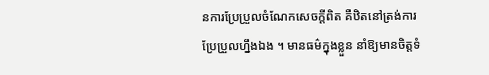នការប្រែប្រួលចំណែកសេចក្ដីពិត គឺឋិតនៅត្រង់ការប្រែប្រួលហ្នឹងឯង ។ មានធម៌ក្នុងខ្លួន នាំឱ្យមានចិត្តទំ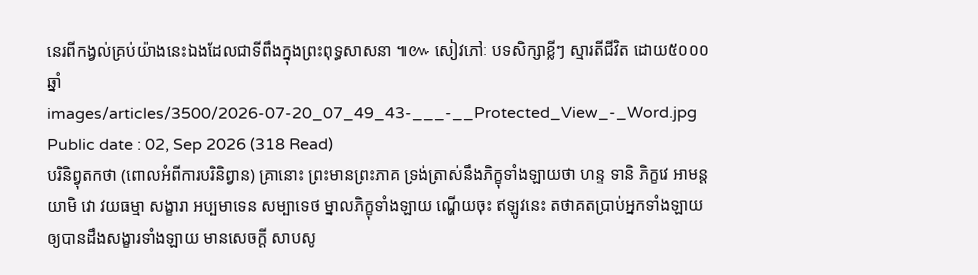នេរពីកង្វល់គ្រប់យ៉ាងនេះឯងដែលជាទីពឹងក្នុងព្រះពុទ្ធសាសនា ៕៚ សៀវភៅៈ បទសិក្សាខ្លីៗ ស្មារតីជីវិត ដោយ៥០០០ឆ្នាំ
images/articles/3500/2026-07-20_07_49_43-___-__Protected_View_-_Word.jpg
Public date : 02, Sep 2026 (318 Read)
បរិនិព្វុតកថា (ពោលអំពីការបរិនិព្វាន) គ្រានោះ ព្រះមានព្រះភាគ ទ្រង់ត្រាស់នឹងភិក្ខុទាំងឡាយថា ហន្ទ ទានិ ភិក្ខវេ អាមន្តយាមិ វោ វយធម្មា សង្ខារា អប្បមាទេន សម្បាទេថ ម្នាលភិក្ខុទាំងឡាយ ណ្ហើយចុះ ឥឡូវនេះ តថាគតបា្រប់អ្នកទាំងឡាយឲ្យបានដឹងសង្ខារទាំងឡាយ មានសេចក្តី សាបសូ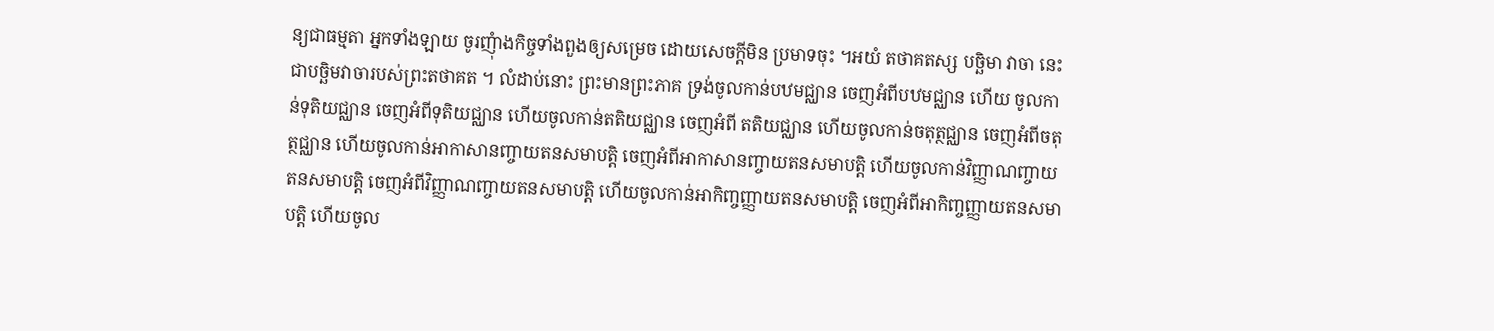ន្យជាធម្មតា អ្នកទាំងឡាយ ចូរញុំាងកិច្ចទាំងពួងឲ្យសម្រេច ដោយសេចក្តីមិន ប្រមាទចុះ ។អយំ តថាគតស្ស បច្ឆិមា វាចា នេះជាបច្ឆិមវាចារបស់ព្រះតថាគត ។ លំដាប់នោះ ព្រះមានព្រះភាគ ទ្រង់ចូលកាន់បឋមជ្ឈាន ចេញអំពីបឋមជ្ឈាន ហើយ ចូលកាន់ទុតិយជ្ឈាន ចេញអំពីទុតិយជ្ឈាន ហើយចូលកាន់តតិយជ្ឈាន ចេញអំពី តតិយជ្ឈាន ហើយចូលកាន់ចតុត្ថជ្ឈាន ចេញអំពីចតុត្ថជ្ឈាន ហើយចូលកាន់អាកាសានញ្ចាយតនសមាបត្តិ ចេញអំពីអាកាសានញ្ចាយតនសមាបត្តិ ហើយចូលកាន់វិញ្ញាណញ្ចាយតនសមាបត្តិ ចេញអំពីវិញ្ញាណញ្ចាយតនសមាបត្តិ ហើយចូលកាន់អាកិញ្ចញ្ញាយតនសមាបត្តិ ចេញអំពីអាកិញ្ចញ្ញាយតនសមាបត្តិ ហើយចូល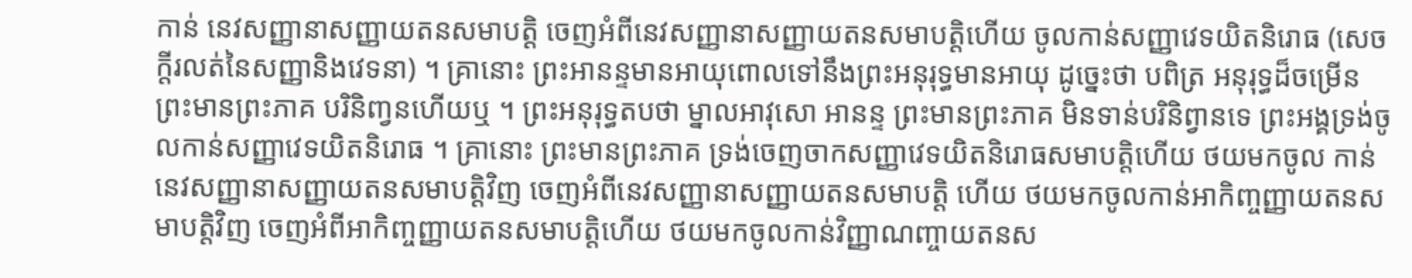កាន់ នេវសញ្ញានាសញ្ញាយតនសមាបត្តិ ចេញអំពីនេវសញ្ញានាសញ្ញាយតនសមាបត្តិហើយ ចូលកាន់សញ្ញាវេទយិតនិរោធ (សេចក្តីរលត់នៃសញ្ញានិងវេទនា) ។ គ្រានោះ ព្រះអានន្ទមានអាយុពោលទៅនឹងព្រះអនុរុទ្ធមានអាយុ ដូច្នេះថា បពិត្រ អនុរុទ្ធដ៏ចម្រើន ព្រះមានព្រះភាគ បរិនិញ្វនហើយឬ ។ ព្រះអនុរុទ្ធតបថា ម្នាលអាវុសោ អានន្ទ ព្រះមានព្រះភាគ មិនទាន់បរិនិព្វានទេ ព្រះអង្គទ្រង់ចូលកាន់សញ្ញាវេទយិតនិរោធ ។ គ្រានោះ ព្រះមានព្រះភាគ ទ្រង់ចេញចាកសញ្ញាវេទយិតនិរោធសមាបត្តិហើយ ថយមកចូល កាន់នេវសញ្ញានាសញ្ញាយតនសមាបត្តិវិញ ចេញអំពីនេវសញ្ញានាសញ្ញាយតនសមាបត្តិ ហើយ ថយមកចូលកាន់អាកិញ្ចញ្ញាយតនសមាបត្តិវិញ ចេញអំពីអាកិញ្ចញ្ញាយតនសមាបត្តិហើយ ថយមកចូលកាន់វិញ្ញាណញ្ចាយតនស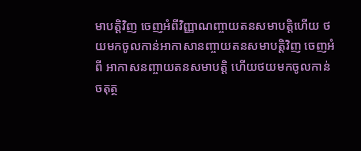មាបត្តិវិញ ចេញអំពីវិញ្ញាណញ្ចាយតនសមាបត្តិហើយ ថយមកចូលកាន់អាកាសានញ្ចាយតនសមាបត្តិវិញ ចេញអំពី អាកាសនញ្ចាយតនសមាបត្តិ ហើយថយមកចូលកាន់ចតុត្ថ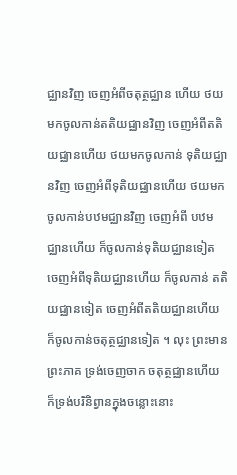ជ្ឈានវិញ ចេញអំពីចតុត្ថជ្ឈាន ហើយ ថយមកចូលកាន់តតិយជ្ឈានវិញ ចេញអំពីតតិយជ្ឈានហើយ ថយមកចូលកាន់ ទុតិយជ្ឈានវិញ ចេញអំពីទុតិយជ្ឈានហើយ ថយមកចូលកាន់បឋមជ្ឈានវិញ ចេញអំពី បឋមជ្ឈានហើយ ក៏ចូលកាន់ទុតិយជ្ឈានទៀត ចេញអំពីទុតិយជ្ឈានហើយ ក៏ចូលកាន់ តតិយជ្ឈានទៀត ចេញអំពីតតិយជ្ឈានហើយ ក៏ចូលកាន់ចតុត្ថជ្ឈានទៀត ។ លុះ ព្រះមានព្រះភាគ ទ្រង់ចេញចាក ចតុត្ថជ្ឈានហើយ ក៏ទ្រង់បរិនិព្វានក្នុងចន្លោះនោះ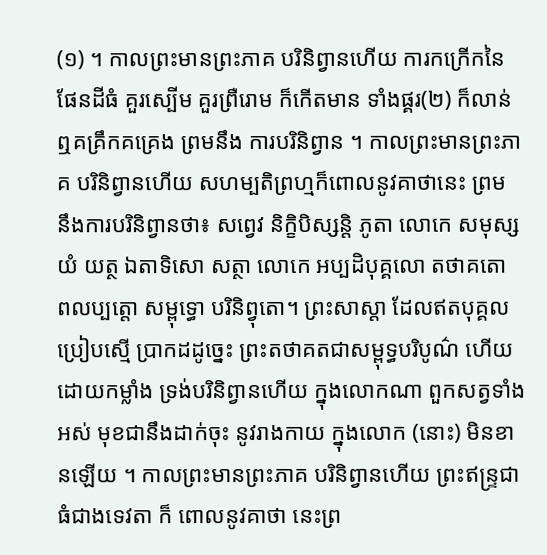(១) ។ កាលព្រះមានព្រះភាគ បរិនិព្វានហើយ ការកក្រើកនៃផែនដីធំ គួរស្បើម គួរព្រឺរោម ក៏កើតមាន ទាំងផ្គរ(២) ក៏លាន់ឮគគ្រឹកគគ្រេង ព្រមនឹង ការបរិនិព្វាន ។ កាលព្រះមានព្រះភាគ បរិនិព្វានហើយ សហម្បតិព្រហ្មក៏ពោលនូវគាថានេះ ព្រម នឹងការបរិនិព្វានថា៖ សព្វេវ និក្ខិបិស្សន្តិ ភូតា លោកេ សមុស្សយំ យត្ថ ឯតាទិសោ សត្ថា លោកេ អប្បដិបុគ្គលោ តថាគតោ ពលប្បត្តោ សម្ពុទ្ធោ បរិនិព្វុតោ។ ព្រះសាស្តា ដែលឥតបុគ្គលប្រៀបស្មើ បា្រកដដូច្នេះ ព្រះតថាគតជាសម្ពុទ្ធបរិបូណ៌ ហើយដោយកម្លាំង ទ្រង់បរិនិព្វានហើយ ក្នុងលោកណា ពួកសត្វទាំងអស់ មុខជានឹងដាក់ចុះ នូវរាងកាយ ក្នុងលោក (នោះ) មិនខានឡើយ ។ កាលព្រះមានព្រះភាគ បរិនិព្វានហើយ ព្រះឥន្រ្ទជាធំជាងទេវតា ក៏ ពោលនូវគាថា នេះព្រ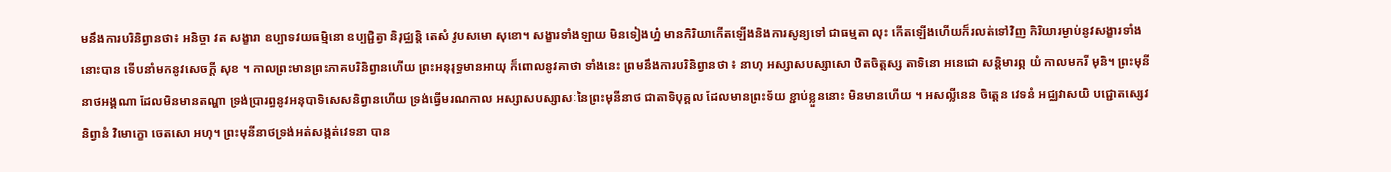មនឹងការបរិនិព្វានថា៖ អនិច្ចា វត សង្ខារា ឧប្បាទវយធម្មិនោ ឧប្បជ្ជិត្វា និរុជ្ឈន្តិ តេសំ វូបសមោ សុខោ។ សង្ខារទាំងឡាយ មិនទៀងហ្ន៎ មានកិរិយាកើតឡើងនិងការសូន្យទៅ ជាធម្មតា លុះ កើតឡើងហើយក៏រលត់ទៅវិញ កិរិយារម្ងាប់នូវសង្ខារទាំងនោះបាន ទើបនាំមកនូវសេចក្តី សុខ ។ កាលព្រះមានព្រះភាគបរិនិព្វានហើយ ព្រះអនុរុទ្ធមានអាយុ ក៏ពោលនូវគាថា ទាំងនេះ ព្រមនឹងការបរិនិព្វានថា ៖ នាហុ អស្សាសបស្សាសោ ឋិតចិត្តស្ស តាទិនោ អនេជោ សន្តិមារព្ភ យំ កាលមករី មុនិ។ ព្រះមុនីនាថអង្គណា ដែលមិនមានតណ្ហា ទ្រង់បា្ររព្ធនូវអនុបាទិសេសនិព្វានហើយ ទ្រង់ធ្វើមរណកាល អស្សាសបស្សាសៈនៃព្រះមុនីនាថ ជាតាទិបុគ្គល ដែលមានព្រះទ័យ ខ្ជាប់ខ្លួននោះ មិនមានហើយ ។ អសល្លីនេន ចិត្តេន វេទនំ អជ្ឈវាសយិ បជ្ជោតស្សេវ និព្វានំ វិមោក្ខោ ចេតសោ អហុ។ ព្រះមុនីនាថទ្រង់អត់សង្កត់វេទនា បាន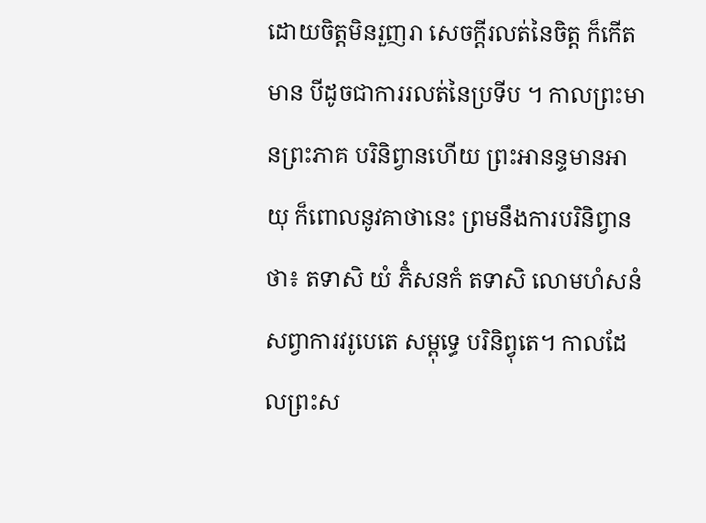ដោយចិត្តមិនរួញរា សេចក្តីរលត់នៃចិត្ត ក៏កើត មាន បីដូចជាការរលត់នៃប្រទីប ។ កាលព្រះមានព្រះភាគ បរិនិព្វានហើយ ព្រះអានន្ទមានអាយុ ក៏ពោលនូវគាថានេះ ព្រមនឹងការបរិនិព្វានថា៖ តទាសិ យំ ភិំសនកំ តទាសិ លោមហំសនំ សព្វាការវរូបេតេ សម្ពុទ្ធេ បរិនិព្វុតេ។ កាលដែលព្រះស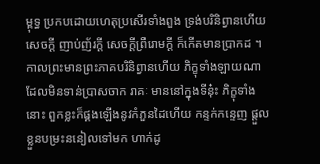ម្ពុទ្ធ ប្រកបដោយហេតុប្រសើរទាំងពួង ទ្រង់បរិនិព្វានហើយ សេចក្តី ញាប់ញ័រក្តី សេចក្តីព្រឺរោមក្តី ក៏កើតមានបា្រកដ ។ កាលព្រះមានព្រះភាគបរិនិព្វានហើយ ភិក្ខុទាំងឡាយណា ដែលមិនទាន់បា្រសចាក រាគៈ មាននៅក្នុងទីនុ៎ះ ភិក្ខុទាំងនោះ ពួកខ្លះក៏ផ្គងឡើងនូវកំភួនដៃហើយ កន្ទក់កន្ទេញ ផ្តួលខ្លួនបម្រះននៀលទៅមក ហាក់ដូ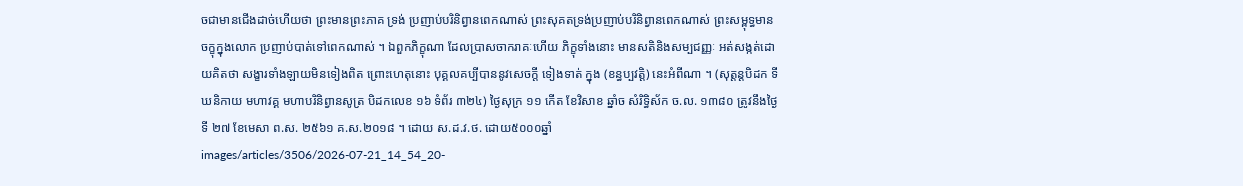ចជាមានជើងដាច់ហើយថា ព្រះមានព្រះភាគ ទ្រង់ ប្រញាប់បរិនិព្វានពេកណាស់ ព្រះសុគតទ្រង់ប្រញាប់បរិនិព្វានពេកណាស់ ព្រះសម្ពុទ្ធមាន ចក្ខុក្នុងលោក ប្រញាប់បាត់ទៅពេកណាស់ ។ ឯពួកភិក្ខុណា ដែលបា្រសចាករាគៈហើយ ភិក្ខុទាំងនោះ មានសតិនិងសម្បជញ្ញៈ អត់សង្កត់ដោយគិតថា សង្ខារទាំងឡាយមិនទៀងពិត ព្រោះហេតុនោះ បុគ្គលគប្បីបាននូវសេចក្តី ទៀងទាត់ ក្នុង (ខន្ធប្បវត្តិ) នេះអំពីណា ។ (សុត្តន្តបិដក ទីឃនិកាយ មហាវគ្គ មហាបរិនិព្វានសូត្រ បិដកលេខ ១៦ ទំព័រ ៣២៤) ថ្ងៃសុក្រ ១១ កើត ខែវិសាខ ឆ្នាំច សំរិទ្ធិស័ក ច.ល. ១៣៨០ ត្រូវនឹងថ្ងៃទី ២៧ ខែមេសា ព.ស. ២៥៦១ គ.ស.២០១៨ ។ ដោយ ស.ដ.វ.ថ. ដោយ៥០០០ឆ្នាំ
images/articles/3506/2026-07-21_14_54_20-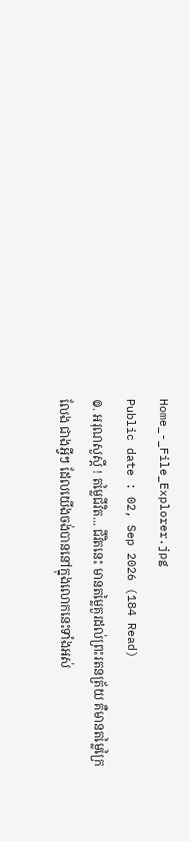Home_-_File_Explorer.jpg
Public date : 02, Sep 2026 (184 Read)
៙. អរុណសួស្ដី ! តម្លៃជីវិត... ជីវិតនេះ មានតម្លៃគួរដល់ព្រះរតនត្រ័យ គឺមានតម្លៃក្រៃលែង ជាងអ្វីៗ ដែលយើងចង់បាននៅក្នុងលោកនេះទាំងអស់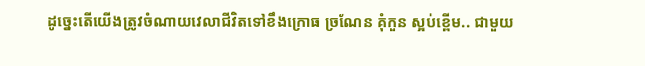ដូច្នេះតើយើងត្រូវចំណាយវេលាជីវិតទៅខឹងក្រោធ ច្រណែន គុំកួន ស្អប់ខ្ពើម.. ជាមួយ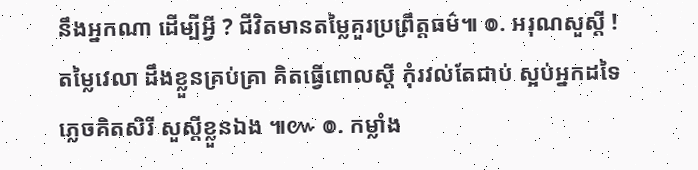នឹងអ្នកណា ដើម្បីអ្វី ? ជីវិតមានតម្លៃគួរប្រព្រឹត្តធម៌៕ ៙. អរុណសួស្ដី ! តម្លៃវេលា ដឹងខ្លួនគ្រប់គ្រា គិតធ្វើពោលស្ដី កុំរវល់តែជាប់ ស្អប់អ្នកដទៃ ភ្លេចគិតសិរី សួស្ដីខ្លួនឯង ៕៚ ៙. កម្លាំង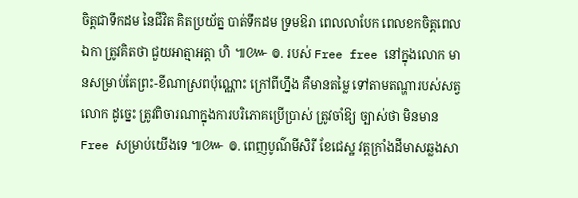ចិត្តជាទឹកដម នៃជីវិត គិតប្រយ័ត្ន បាត់ទឹកដម ទ្រមឱរា ពេលលាបែក ពេលខកចិត្តពេលឯកា ត្រូវគិតថា ជួយអាត្មាអត្តា ហិ ៕៚ ៙. របស់ Free free នៅក្នុងលោក មានសម្រាប់តែព្រះ-ខីណាស្រពប៉ុណ្ណោះ ក្រៅពីហ្នឹង គឺមានតម្លៃ ទៅតាមតណ្ហារបស់សត្វលោក ដូច្នេះ ត្រូវពិចារណាក្នុងការបរិភោគប្រើប្រាស់ ត្រូវចាំឱ្យ ច្បាស់ថា មិនមាន Free សម្រាប់យើងទេ ៕៚ ៙. ពេញបូណ៌មីសិរី ខែជេស្ឋ វត្តក្រាំងដីមាសឆ្លងសា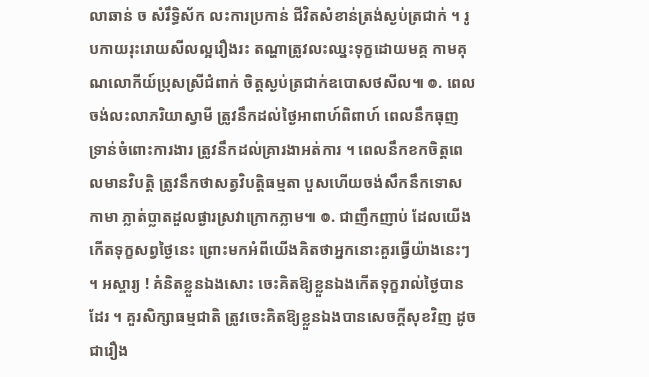លាឆាន់ ច សំរឹទ្ធិស័ក លះការប្រកាន់ ជីវិតសំខាន់ត្រង់ស្ងប់ត្រជាក់ ។ រូបកាយរុះរោយសីលល្អរឿងរះ តណ្ហាត្រូវលះឈ្នះទុក្ខដោយមគ្គ កាមគុណលោកីយ៍ប្រុសស្រីជំពាក់ ចិត្តស្ងប់ត្រជាក់ឧបោសថសីល៕ ៙. ពេលចង់លះលាភរិយាស្វាមី ត្រូវនឹកដល់ថ្ងៃអាពាហ៍ពិពាហ៍ ពេលនឹកធុញទ្រាន់ចំពោះការងារ ត្រូវនឹកដល់គ្រារងាអត់ការ ។ ពេលនឹកខកចិត្តពេលមានវិបត្តិ ត្រូវនឹកថាសត្វវិបត្តិធម្មតា បួសហើយចង់សឹកនឹកទោសកាមា ភ្លាត់ប្លាតដួលផ្ងារស្រវាក្រោកភ្លាម៕ ៙. ជាញឹកញាប់ ដែលយើងកើតទុក្ខសព្វថ្ងៃនេះ ព្រោះមកអំពីយើងគិតថាអ្នកនោះគួរធ្វើយ៉ាងនេះៗ ។ អស្ចារ្យ ! គំនិតខ្លួនឯងសោះ ចេះគិតឱ្យខ្លួនឯងកើតទុក្ខរាល់ថ្ងៃបានដែរ ។ គួរសិក្សាធម្មជាតិ ត្រូវចេះគិតឱ្យខ្លួនឯងបានសេចក្ដីសុខវិញ ដូចជារឿង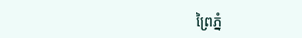ព្រៃភ្នំ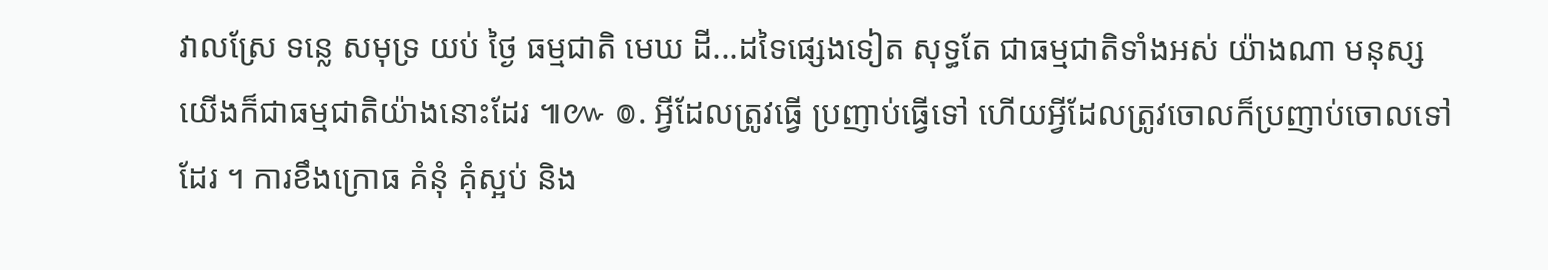វាលស្រែ ទន្លេ សមុទ្រ យប់ ថ្ងៃ ធម្មជាតិ មេឃ ដី...ដទៃផ្សេងទៀត សុទ្ធតែ ជាធម្មជាតិទាំងអស់ យ៉ាងណា មនុស្សយើងក៏ជាធម្មជាតិយ៉ាងនោះដែរ ៕៚ ៙. អ្វីដែលត្រូវធ្វើ ប្រញាប់ធ្វើទៅ ហើយអ្វីដែលត្រូវចោលក៏ប្រញាប់ចោលទៅដែរ ។ ការខឹងក្រោធ គំនុំ គុំស្អប់ និង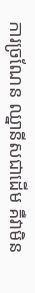ការច្រណែន ឈ្នានីសជាដើម គឺវាមិន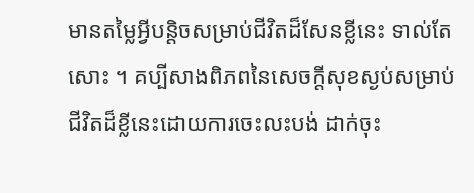មានតម្លៃអ្វីបន្តិចសម្រាប់ជីវិតដ៏សែនខ្លីនេះ ទាល់តែសោះ ។ គប្បីសាងពិភពនៃសេចក្ដីសុខស្ងប់សម្រាប់ជីវិតដ៏ខ្លីនេះដោយការចេះលះបង់ ដាក់ចុះ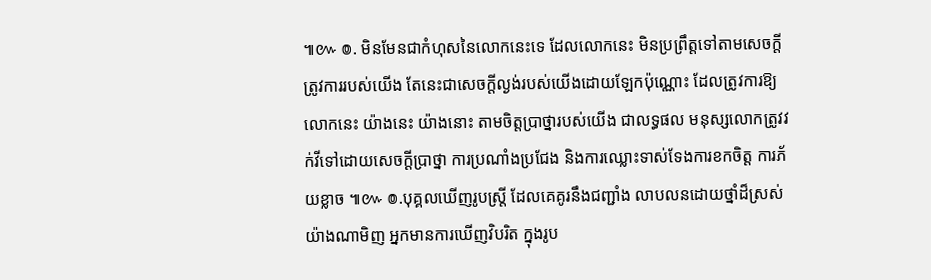៕៚ ៙. មិនមែនជាកំហុសនៃលោកនេះទេ ដែលលោកនេះ មិនប្រព្រឹត្តទៅតាមសេចក្ដីត្រូវការរបស់យើង តែនេះជាសេចក្ដីល្ងង់របស់យើងដោយឡែកប៉ុណ្ណោះ ដែលត្រូវការឱ្យលោកនេះ យ៉ាងនេះ យ៉ាងនោះ តាមចិត្តប្រាថ្នារបស់យើង ជាលទ្ធផល មនុស្សលោកត្រូវវក់វីទៅដោយសេចក្ដីប្រាថ្នា ការប្រណាំងប្រជែង និងការឈ្លោះទាស់ទែងការខកចិត្ត ការភ័យខ្លាច ៕៚ ៙.បុគ្គលឃើញរូបស្ត្រី ដែលគេគូរនឹងជញ្ជាំង លាបលនដោយថ្នាំដ៏ស្រស់យ៉ាងណាមិញ អ្នកមានការឃើញវិបរិត ក្នុងរូប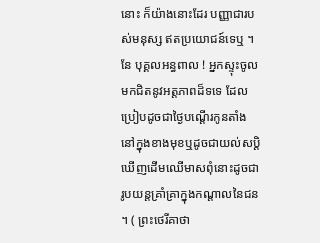នោះ ក៏យ៉ាងនោះដែរ បញ្ញាជារបស់មនុស្ស ឥតប្រយោជន៍ទេឬ ។ នែ បុគ្គលអន្ធពាល ! អ្នកស្ទុះចូលមកជិតនូវអត្តភាពដ៏ទទេ ដែលប្រៀបដូចជាថ្ងៃបណ្ដើរកូនតាំងនៅក្នុងខាងមុខឬដូចជាយល់សប្ដិឃើញដើមឈើមាសពុំនោះដូចជារូបយន្តគ្រាំគ្រាក្នុងកណ្ដាលនៃជន ។ ( ព្រះថេរីគាថា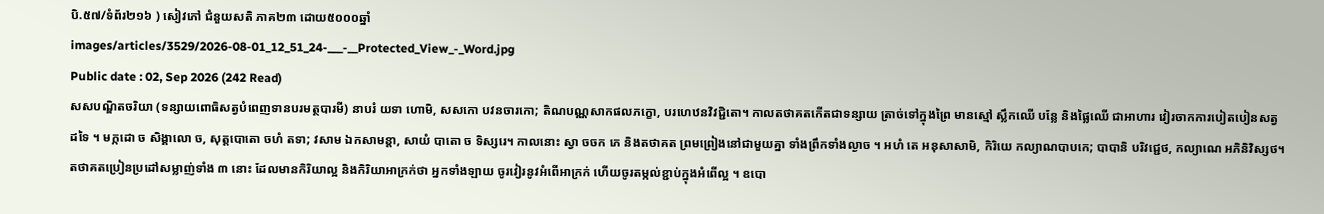បិ.៥៧/ទំព័រ២១៦ ) សៀវភៅ ជំនួយសតិ ភាគ២៣ ដោយ៥០០០ឆ្នាំ
images/articles/3529/2026-08-01_12_51_24-___-__Protected_View_-_Word.jpg
Public date : 02, Sep 2026 (242 Read)
សសបណ្ឌិតចរិយា (ទន្សាយពោធិសត្វបំពេញទានបរមត្ថបារមី) នាបរំ យទា ហោមិ, សសកោ បវនចារកោ; តិណបណ្ណសាកផលភក្ខោ, បរហេឋនវិវជ្ជិតោ។ កាលតថាគតកើតជាទន្សាយ ត្រាច់ទៅក្នុងព្រៃ មានស្មៅ ស្លឹកឈើ បន្លែ និងផ្លៃឈើ ជាអាហារ វៀរចាកការបៀតបៀនសត្វដទៃ ។ មក្កដោ ច សិង្គាលោ ច, សុត្តបោតោ ចហំ តទា; វសាម ឯកសាមន្តា, សាយំ បាតោ ច ទិស្សរេ។ កាលនោះ ស្វា ចចក ភេ និងតថាគត ព្រមព្រៀងនៅជាមួយគ្នា ទាំងព្រឹកទាំងល្ងាច ។ អហំ តេ អនុសាសាមិ, កិរិយេ កល្យាណបាបកេ; បាបានិ បរិវជ្ជេថ, កល្យាណេ អភិនិវិស្សថ។ តថាគតប្រៀនប្រដៅសម្លាញ់ទាំង ៣ នោះ ដែលមានកិរិយាល្អ និងកិរិយាអាក្រក់ថា អ្នកទាំងឡាយ ចូរវៀរនូវអំពើអាក្រក់ ហើយចូរតម្កល់ខ្ជាប់ក្នុងអំពើល្អ ។ ឧបោ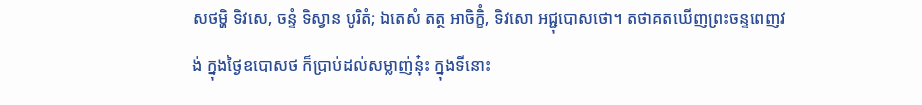សថម្ហិ ទិវសេ, ចន្ទំ ទិស្វាន បូរិតំ; ឯតេសំ តត្ថ អាចិក្ខិំ, ទិវសោ អជ្ជុបោសថោ។ តថាគតឃើញព្រះចន្ទពេញវង់ ក្នុងថ្ងៃឧបោសថ ក៏ប្រាប់ដល់សម្លាញ់នុ៎ះ ក្នុងទីនោះ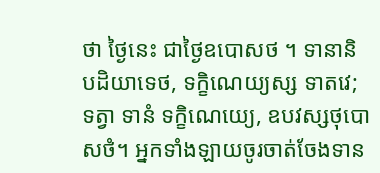ថា ថ្ងៃនេះ ជាថ្ងៃឧបោសថ ។ ទានានិ បដិយាទេថ, ទក្ខិណេយ្យស្ស ទាតវេ; ទត្វា ទានំ ទក្ខិណេយ្យេ, ឧបវស្សថុបោសថំ។ អ្នកទាំងឡាយចូរចាត់ចែងទាន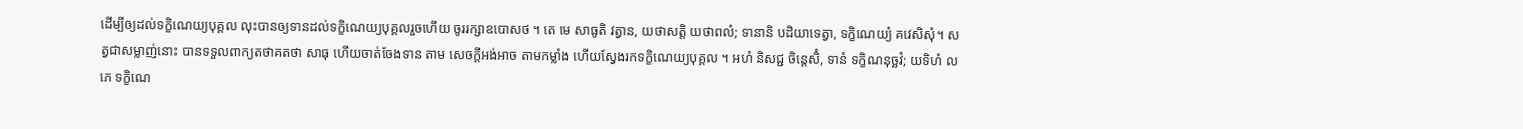ដើម្បីឲ្យដល់ទក្ខិណេយ្យបុគ្គល លុះបានឲ្យទានដល់ទក្ខិណេយ្យបុគ្គលរួចហើយ ចូររក្សាឧបោសថ ។ តេ មេ សាធូតិ វត្វាន, យថាសត្តិ យថាពលំ; ទានានិ បដិយាទេត្វា, ទក្ខិណេយ្យំ គវេសិសុំ។ សត្វជាសម្លាញ់នោះ បានទទួលពាក្យតថាគតថា សាធុ ហើយចាត់ចែងទាន តាម សេចក្តីអង់អាច តាមកម្លាំង ហើយស្វែងរកទក្ខិណេយ្យបុគ្គល ។ អហំ និសជ្ជ ចិន្តេសិំ, ទានំ ទក្ខិណនុច្ឆវំ; យទិហំ លភេ ទក្ខិណេ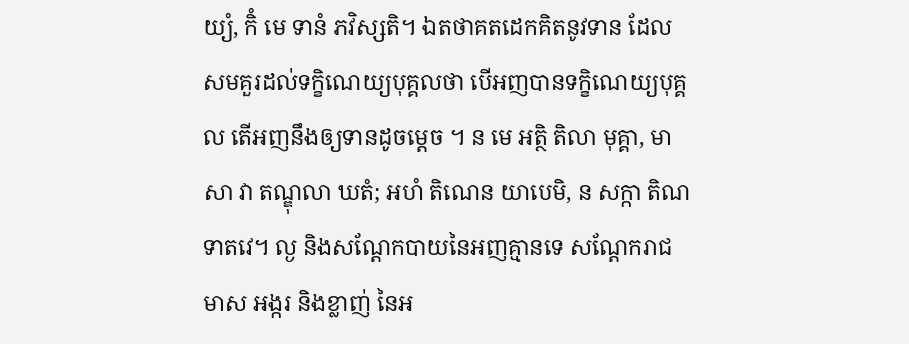យ្យំ, កិំ មេ ទានំ ភវិស្សតិ។ ឯតថាគតដេកគិតនូវទាន ដែលសមគួរដល់ទក្ខិណេយ្យបុគ្គលថា បើអញបានទក្ខិណេយ្យបុគ្គល តើអញនឹងឲ្យទានដូចម្តេច ។ ន មេ អត្ថិ តិលា មុគ្គា, មាសា វា តណ្ឌុលា ឃតំ; អហំ តិណេន យាបេមិ, ន សក្កា តិណ ទាតវេ។ ល្ង និងសណ្តែកបាយនៃអញគ្មានទេ សណ្តែករាជមាស អង្ករ និងខ្លាញ់ នៃអ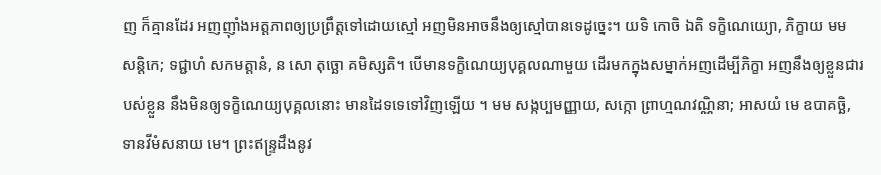ញ ក៏គ្មានដែរ អញញ៉ាំងអត្តភាពឲ្យប្រព្រឹត្តទៅដោយស្មៅ អញមិនអាចនឹងឲ្យស្មៅបានទេដូច្នេះ។ យទិ កោចិ ឯតិ ទក្ខិណេយ្យោ, ភិក្ខាយ មម សន្តិកេ; ទជ្ជាហំ សកមត្តានំ, ន សោ តុច្ឆោ គមិស្សតិ។ បើមានទក្ខិណេយ្យបុគ្គលណាមួយ ដើរមកក្នុងសម្នាក់អញដើម្បីភិក្ខា អញនឹងឲ្យខ្លួនជារបស់ខ្លួន នឹងមិនឲ្យទក្ខិណេយ្យបុគ្គលនោះ មានដៃទទេទៅវិញឡើយ ។ មម សង្កប្បមញ្ញាយ, សក្កោ ព្រាហ្មណវណ្ណិនា; អាសយំ មេ ឧបាគច្ឆិ, ទានវីមំសនាយ មេ។ ព្រះឥន្ទ្រដឹងនូវ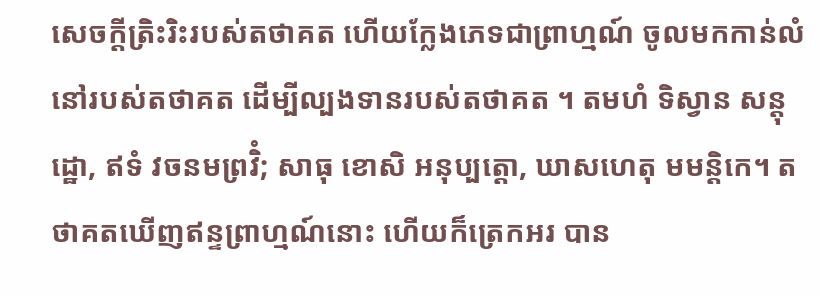សេចក្តីត្រិះរិះរបស់តថាគត ហើយក្លែងភេទជាព្រាហ្មណ៍ ចូលមកកាន់លំនៅរបស់តថាគត ដើម្បីល្បងទានរបស់តថាគត ។ តមហំ ទិស្វាន សន្តុដ្ឋោ, ឥទំ វចនមព្រវិំ; សាធុ ខោសិ អនុប្បត្តោ, ឃាសហេតុ មមន្តិកេ។ តថាគតឃើញឥន្ទព្រាហ្មណ៍នោះ ហើយក៏ត្រេកអរ បាន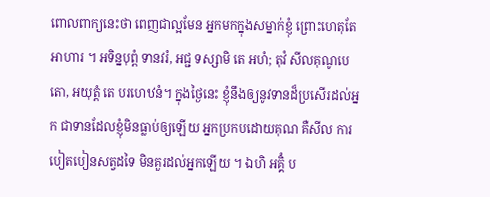ពោលពាក្យនេះថា ពេញជាល្អមែន អ្នកមកក្នុងសម្នាក់ខ្ញុំ ព្រោះហេតុតែអាហារ ។ អទិន្នបុព្ពំ ទានវរំ, អជ្ជ ទស្សាមិ តេ អហំ; តុវំ សីលគុណូបេតោ, អយុត្តំ តេ បរហេឋនំ។ ក្នុងថ្ងៃនេះ ខ្ញុំនឹងឲ្យនូវទានដ៏ប្រសើរដល់អ្នក ជាទានដែលខ្ញុំមិនធ្លាប់ឲ្យឡើយ អ្នកប្រកបដោយគុណ គឺសីល ការបៀតបៀនសត្វដទៃ មិនគួរដល់អ្នកឡើយ ។ ឯហិ អគ្គិំ ប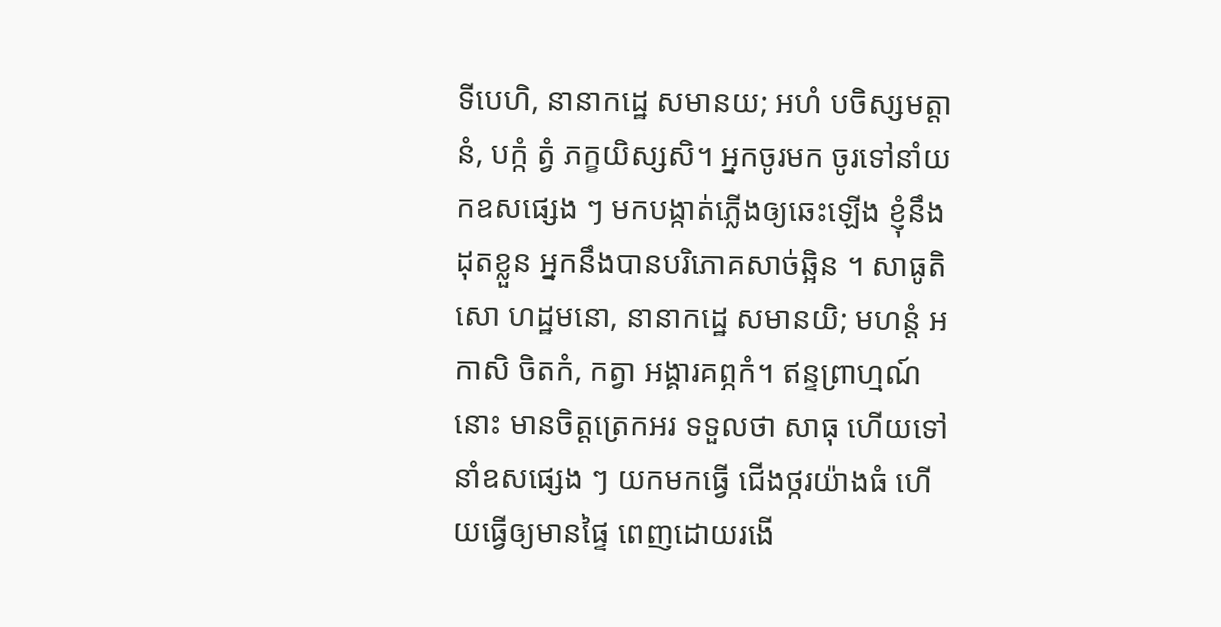ទីបេហិ, នានាកដ្ឋេ សមានយ; អហំ បចិស្សមត្តានំ, បក្កំ ត្វំ ភក្ខយិស្សសិ។ អ្នកចូរមក ចូរទៅនាំយកឧសផ្សេង ៗ មកបង្កាត់ភ្លើងឲ្យឆេះឡើង ខ្ញុំនឹងដុតខ្លួន អ្នកនឹងបានបរិភោគសាច់ឆ្អិន ។ សាធូតិ សោ ហដ្ឋមនោ, នានាកដ្ឋេ សមានយិ; មហន្តំ អកាសិ ចិតកំ, កត្វា អង្គារគព្ភកំ។ ឥន្ទព្រាហ្មណ៍នោះ មានចិត្តត្រេកអរ ទទួលថា សាធុ ហើយទៅនាំឧសផ្សេង ៗ យកមកធ្វើ ជើងថ្ករយ៉ាងធំ ហើយធ្វើឲ្យមានផ្ទៃ ពេញដោយរងើ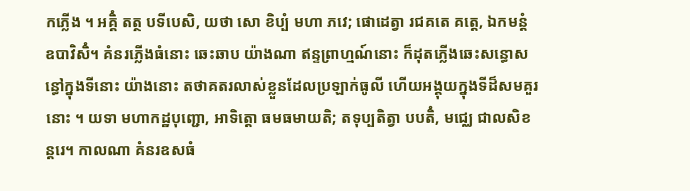កភ្លើង ។ អគ្គិំ តត្ថ បទីបេសិ, យថា សោ ខិប្បំ មហា ភវេ; ផោដេត្វា រជគតេ គត្តេ, ឯកមន្តំ ឧបាវិសិំ។ គំនរភ្លើងធំនោះ ឆេះឆាប យ៉ាងណា ឥន្ទព្រាហ្មណ៍នោះ ក៏ដុតភ្លើងឆេះសន្ធោសន្ធៅក្នុងទីនោះ យ៉ាងនោះ តថាគតរលាស់ខ្លួនដែលប្រឡាក់ធូលី ហើយអង្គុយក្នុងទីដ៏សមគួរនោះ ។ យទា មហាកដ្ឋបុញ្ជោ, អាទិត្តោ ធមធមាយតិ; តទុប្បតិត្វា បបតិំ, មជ្ឈេ ជាលសិខន្តរេ។ កាលណា គំនរឧសធំ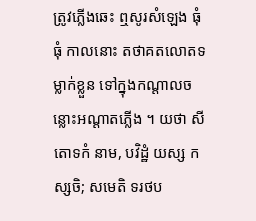ត្រូវភ្លើងឆេះ ឮសូរសំឡេង ធុំ ធុំ កាលនោះ តថាគតលោតទម្លាក់ខ្លួន ទៅក្នុងកណ្តាលចន្លោះអណ្តាតភ្លើង ។ យថា សីតោទកំ នាម, បវិដ្ឋំ យស្ស កស្សចិ; សមេតិ ទរថប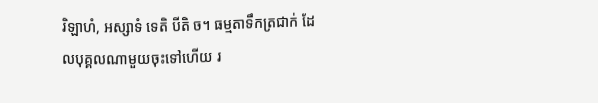រិឡាហំ, អស្សាទំ ទេតិ បីតិ ច។ ធម្មតាទឹកត្រជាក់ ដែលបុគ្គលណាមួយចុះទៅហើយ រ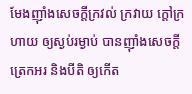មែងញ៉ាំងសេចក្តីក្រវល់ ក្រវាយ ក្តៅក្រហាយ ឲ្យស្ងប់រម្ងាប់ បានញ៉ាំងសេចក្តីត្រេកអរ និងបីតិ ឲ្យកើត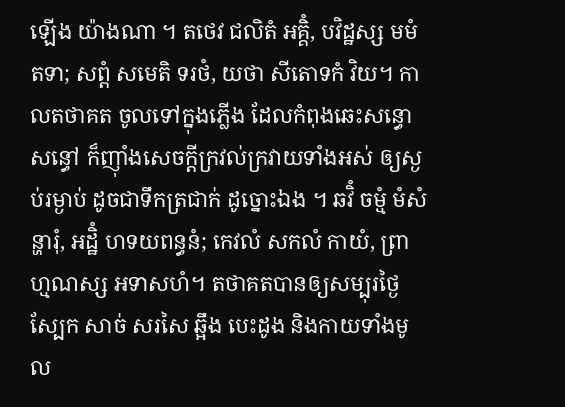ឡើង យ៉ាងណា ។ តថេវ ជលិតំ អគ្គិំ, បវិដ្ឋស្ស មមំ តទា; សព្ពំ សមេតិ ទរថំ, យថា សីតោទកំ វិយ។ កាលតថាគត ចូលទៅក្នុងភ្លើង ដែលកំពុងឆេះសន្ធោសន្ធៅ ក៏ញ៉ាំងសេចក្តីក្រវល់ក្រវាយទាំងអស់ ឲ្យស្ងប់រម្ងាប់ ដូចជាទឹកត្រជាក់ ដូច្នោះឯង ។ ឆវិំ ចម្មំ មំសំ ន្ហារុំ, អដ្ឋិំ ហទយពន្ធនំ; កេវលំ សកលំ កាយំ, ព្រាហ្មណស្ស អទាសហំ។ តថាគតបានឲ្យសម្បុរថ្ងៃ ស្បែក សាច់ សរសៃ ឆ្អឹង បេះដូង និងកាយទាំងមូល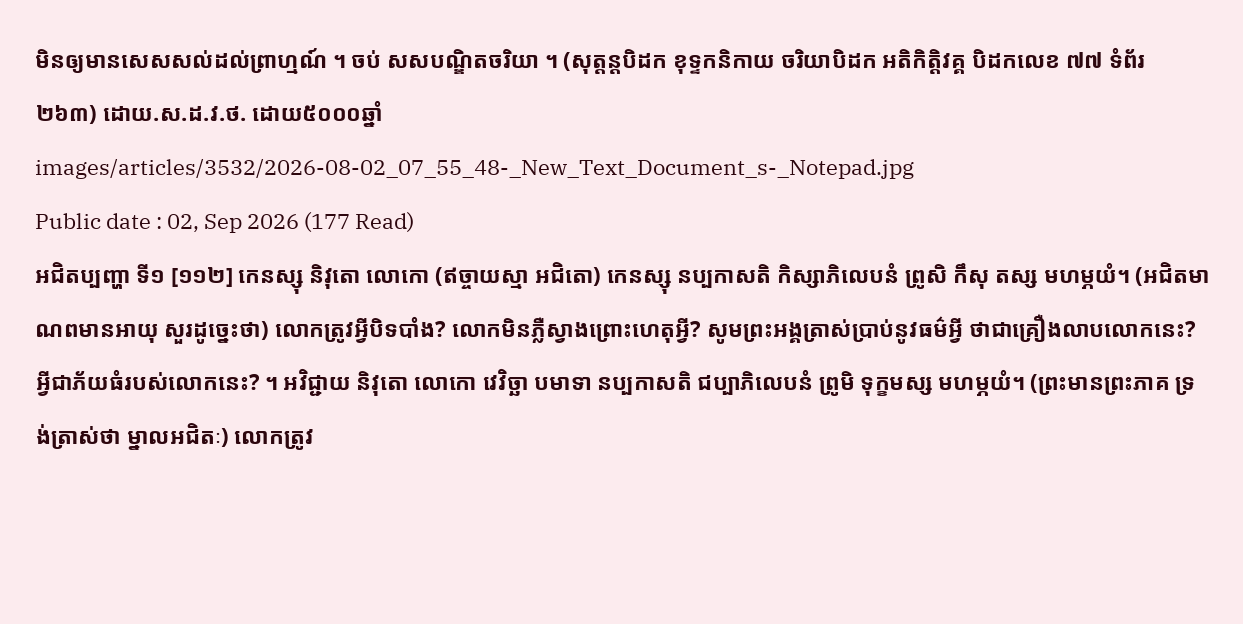មិនឲ្យមានសេសសល់ដល់ព្រាហ្មណ៍ ។ ចប់ សសបណ្ឌិតចរិយា ។ (សុត្តន្តបិដក ខុទ្ទកនិកាយ ចរិយាបិដក អតិកិត្តិវគ្គ បិដកលេខ ៧៧ ទំព័រ ២៦៣) ដោយ.ស.ដ.វ.ថ. ដោយ៥០០០ឆ្នាំ
images/articles/3532/2026-08-02_07_55_48-_New_Text_Document_s-_Notepad.jpg
Public date : 02, Sep 2026 (177 Read)
អជិតប្បញ្ហា ទី១ [១១២] កេនស្សុ និវុតោ លោកោ (ឥច្ចាយស្មា អជិតោ) កេនស្សុ នប្បកាសតិ កិស្សាភិលេបនំ ព្រូសិ កឹសុ តស្ស មហម្ភយំ។ (អជិតមាណពមានអាយុ សួរដូច្នេះថា) លោកត្រូវអ្វីបិទបាំង? លោកមិនភ្លឺស្វាងព្រោះហេតុអ្វី? សូមព្រះអង្គត្រាស់ប្រាប់នូវធម៌អ្វី ថាជាគ្រឿងលាបលោកនេះ? អ្វីជាភ័យធំរបស់លោកនេះ? ។ អវិជ្ជាយ និវុតោ លោកោ វេវិច្ឆា បមាទា នប្បកាសតិ ជប្បាភិលេបនំ ព្រូមិ ទុក្ខមស្ស មហម្ភយំ។ (ព្រះមានព្រះភាគ ទ្រង់ត្រាស់ថា ម្នាលអជិតៈ) លោកត្រូវ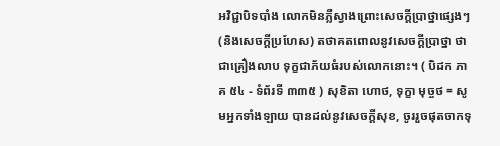អវិជ្ជាបិទបាំង លោកមិនភ្លឺស្វាងព្រោះសេចក្តីប្រាថ្នាផ្សេងៗ (និងសេចក្តីប្រហែស) តថាគតពោលនូវសេចក្តីប្រាថ្នា ថាជាគ្រឿងលាប ទុក្ខជាភ័យធំរបស់លោកនោះ។ ( បិដក ភាគ ៥៤ - ទំព័រទី ៣៣៥ ) សុខិតា ហោថ, ទុក្ខា មុច្ចថ = សូមអ្នកទាំងឡាយ បានដល់នូវសេចក្តីសុខ, ចូររួចផុតចាកទុ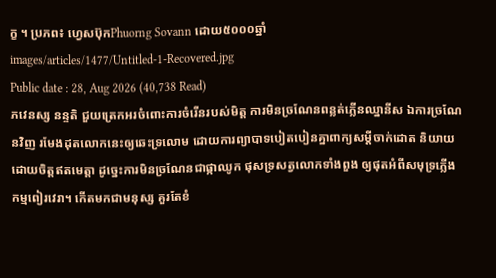ក្ខ ។ ប្រភព៖ ហ្វេសប៊ុកPhuorng Sovann ដោយ៥០០០ឆ្នាំ
images/articles/1477/Untitled-1-Recovered.jpg
Public date : 28, Aug 2026 (40,738 Read)
ភវេនស្ស នន្ទតិ ជួយត្រេកអរចំពោះការចំរើនរបស់មិត្ត ការមិនច្រណែនពន្លត់ភ្លើនឈ្នានីស ឯការច្រណែនវិញ រមែងដុតលោកនេះឲ្យឆេះទ្រលោម ដោយការព្យាបាទបៀតបៀនគ្នាពាក្យសម្ដីចាក់ដោត និយាយដោយចិត្តឥតមេត្តា ដូច្នេះការមិនច្រណែនជាផ្កាឈូក ផុសទ្រសត្វលោកទាំងពួង ឲ្យផុតអំពីសមុទ្រភ្លើងកម្មពៀរវេរា។ កើតមកជាមនុស្ស គួរតែខំ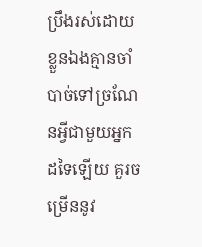ប្រឹងរស់ដោយខ្លួនឯងគ្មានចាំបាច់ទៅច្រណែនអ្វីជាមួយអ្នកដទៃឡើយ គួរចម្រើននូវ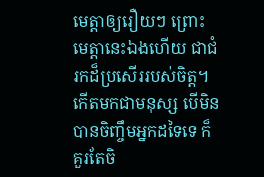មេត្តាឲ្យរឿយៗ ព្រោះមេត្តានេះឯងហើយ ជាជំរកដ៏ប្រសើររបស់ចិត្ត។កើតមកជាមនុស្ស បើមិនបានចិញ្ចឹមអ្នកដទៃទេ ក៏គួរតែចិ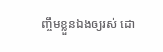ញ្ចឹមខ្លួនឯងឲ្យរស់ ដោ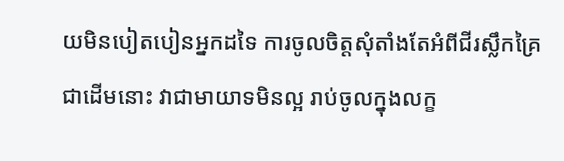យមិនបៀតបៀនអ្នកដទៃ ការចូលចិត្តសុំតាំងតែអំពីជីរស្លឹកគ្រៃជាដើមនោះ វាជាមាយាទមិនល្អ រាប់ចូលក្នុងលក្ខ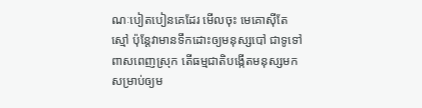ណៈបៀតបៀនគេដែរ មើលចុះ មេគោស៊ីតែស្មៅ ប៉ុន្តែវាមានទឹកដោះឲ្យមនុស្សបៅ ជាទូទៅពាសពេញស្រុក តើធម្មជាតិបង្កើតមនុស្សមក សម្រាប់ឲ្យម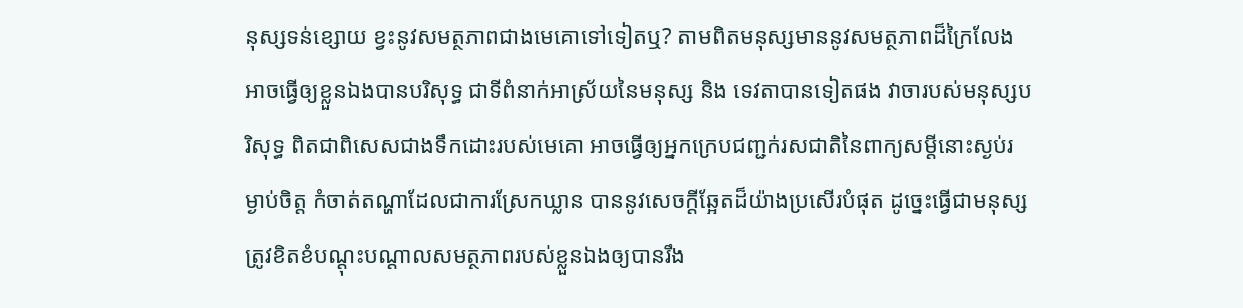នុស្សទន់ខ្សោយ ខ្វះនូវសមត្ថភាពជាងមេគោទៅទៀតឬ? តាមពិតមនុស្សមាននូវសមត្ថភាពដ៏ក្រៃលែង អាចធ្វើឲ្យខ្លួនឯងបានបរិសុទ្ធ ជាទីពំនាក់អាស្រ័យនៃមនុស្ស និង ទេវតាបានទៀតផង វាចារបស់មនុស្សបរិសុទ្ធ ពិតជាពិសេសជាងទឹកដោះរបស់មេគោ អាចធ្វើឲ្យអ្នកក្រេបជញ្ជក់រសជាតិនៃពាក្យសម្ដីនោះស្ងប់រម្ងាប់ចិត្ត កំចាត់តណ្ហាដែលជាការស្រែកឃ្លាន បាននូវសេចក្ដីឆ្អែតដ៏យ៉ាងប្រសើរបំផុត ដូច្នេះធ្វើជាមនុស្សត្រូវខិតខំបណ្ដុះបណ្ដាលសមត្ថភាពរបស់ខ្លួនឯងឲ្យបានរឹង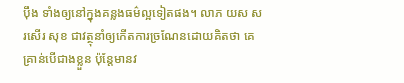ប៉ឹង ទាំងឲ្យនៅក្នុងគន្លងធម៌ល្អទៀតផង។ លាភ យស សរសើរ សុខ ជាវត្ថុនាំឲ្យកើតការច្រណែនដោយគិតថា គេគ្រាន់បើជាងខ្លួន ប៉ុន្តែមានវ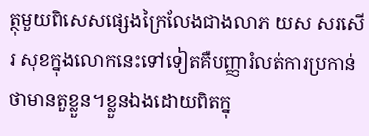ត្ថុមួយពិសេសផ្សេងក្រៃលែងជាងលាភ យស សរសើរ សុខក្នុងលោកនេះទៅទៀតគឺបញ្ញារំលត់ការប្រកាន់ ថាមានតួខ្លួន។ខ្លួនឯងដោយពិតក្នុ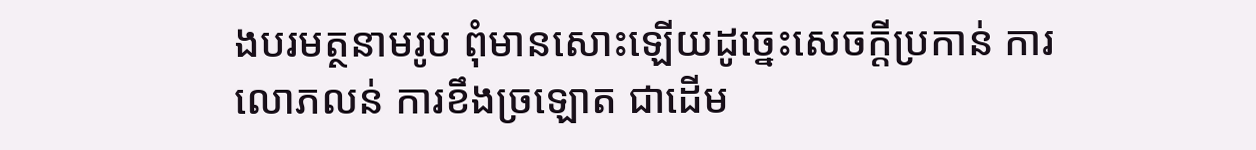ងបរមត្ថនាមរូប ពុំមានសោះឡើយដូច្នេះសេចក្ដីប្រកាន់ ការលោភលន់ ការខឹងច្រឡោត ជាដើម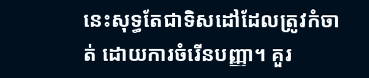នេះសុទ្ធតែជាទិសដៅដែលត្រូវកំចាត់ ដោយការចំរើនបញ្ញា។ គួរ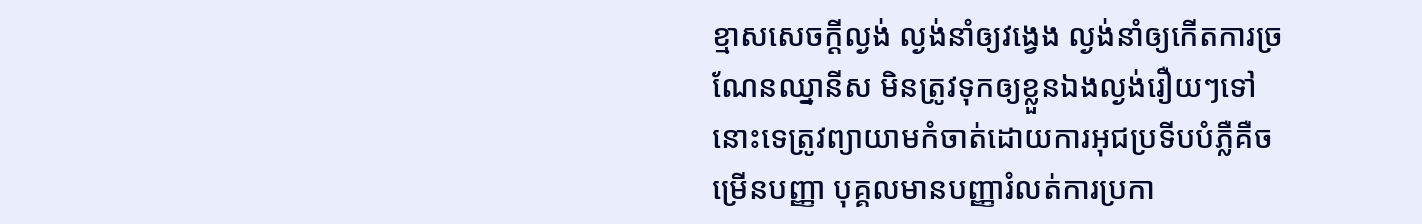ខ្មាសសេចក្ដីល្ងង់ ល្ងង់នាំឲ្យវង្វេង ល្ងង់នាំឲ្យកើតការច្រណែនឈ្នានីស មិនត្រូវទុកឲ្យខ្លួនឯងល្ងង់រឿយៗទៅនោះទេត្រូវព្យាយាមកំចាត់ដោយការអុជប្រទីបបំភ្លឺគឺចម្រើនបញ្ញា បុគ្គលមានបញ្ញារំលត់ការប្រកា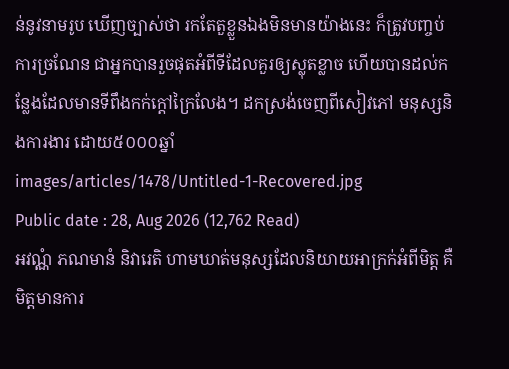ន់នូវនាមរូប ឃើញច្បាស់ថា រកតែតួខ្លួនឯងមិនមានយ៉ាងនេះ ក៏ត្រូវបញ្ចប់ការច្រណែន ជាអ្នកបានរួចផុតអំពីទីដែលគួរឲ្យស្លុតខ្លាច ហើយបានដល់កន្លែងដែលមានទីពឹងកក់ក្ដៅក្រៃលែង។ ដកស្រង់ចេញពីសៀវភៅ មនុស្សនិងការងារ ដោយ៥០០០ឆ្នាំ
images/articles/1478/Untitled-1-Recovered.jpg
Public date : 28, Aug 2026 (12,762 Read)
អវណ្ណំ ភណមានំ និវារេតិ ហាមឃាត់មនុស្សដែលនិយាយអាក្រក់អំពីមិត្ត គឺមិត្តមានការ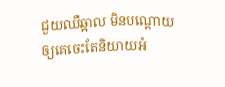ជួយឈឺឆ្អាល មិនបណ្ដោយឲ្យគេចេះតែនិយាយអំ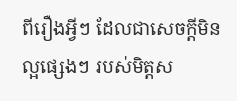ពីរឿងអ្វីៗ ដែលជាសេចក្ដីមិនល្អផ្សេងៗ របស់មិត្តស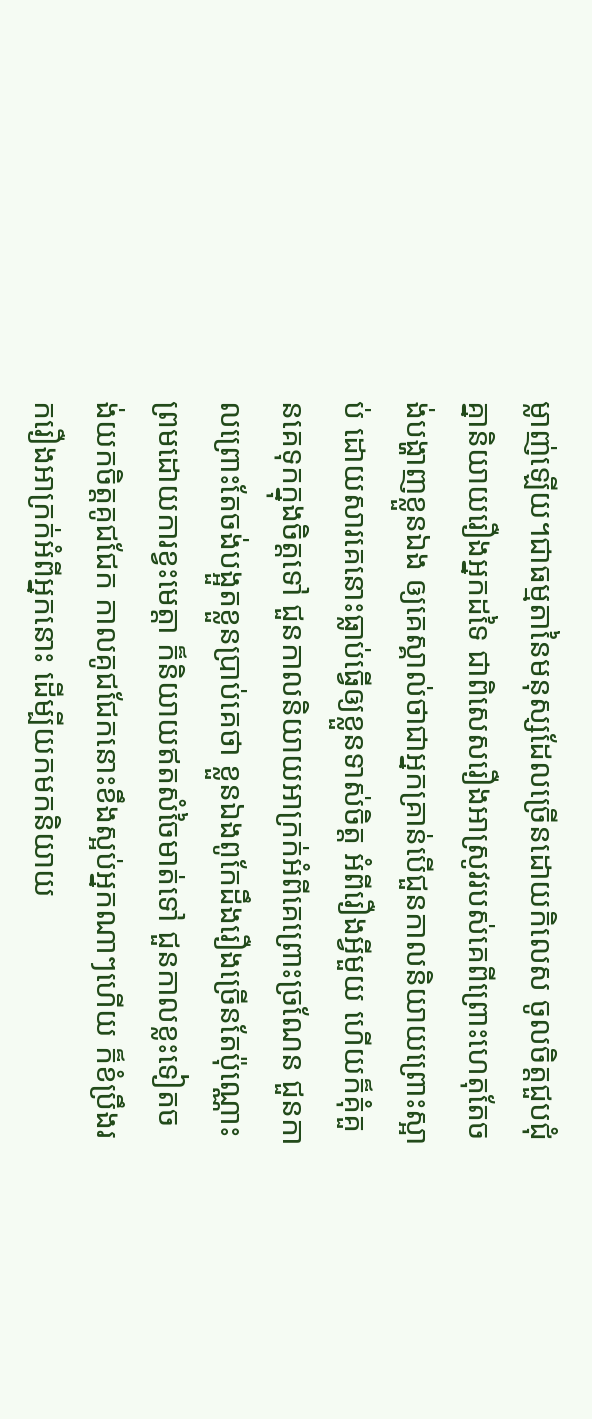ម្លាញ់ឡើយ។ជាធម្មតានៃមនុស្សដែលច្រើនដោយកិលេស ចូលចិត្តជួបជុំគ្នានិយាយរឿងអ្នកដទៃ ជាពិសេសរឿងអាស្រូវរបស់គេពីព្រោះហេតុតែចង់បង្ហាញខ្លួនឯង ឲ្យគេស្គាល់ថាជាអ្នកគ្រាន់បើជួនកាលនិយាយព្រោះស្អាប់ ដោយសារគេនោះធ្លាប់ធ្វើឲ្យខ្លួនទាស់ចិត្ត អំពីរឿងអ្វីមួយ ហើយក៏គុំគួនគេទុកក្នុងចិត្តទៅ ជួនកាលនិយាយអាក្រក់អំពីគេព្រោះច្រណែន ជួនកាលព្រោះតែចង់បង្អួតខ្លួនប្រាប់គេថា ខ្លួនឯងពូកែដឹងរឿងច្រើនតែប៉ុណ្ណោះ ព្រមដោយការខ្វះមេត្តា ក៏និយាយឥតសំចៃមាត់ទៅ ជួនកាលខ្លះទៀតចង់យកចិត្តគូជជែក កាលគូជជែកនោះខឹងស្អប់អ្នកណាៗហើយ ក៏ខំប្រឹងរករឿងអាក្រក់អំពីអ្នកនោះ ដើម្បីយកមកនិយាយ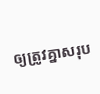ឲ្យត្រូវគ្នាសរុប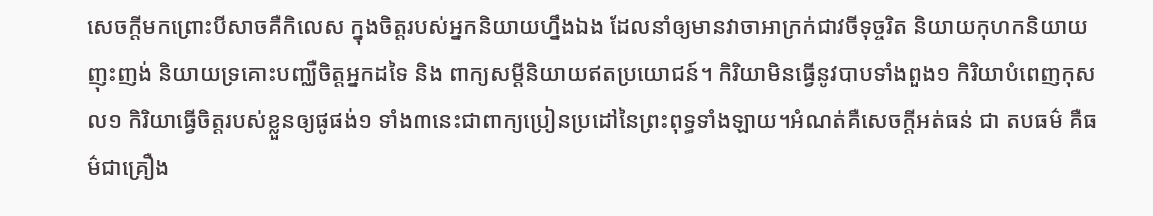សេចក្ដីមកព្រោះបីសាចគឺកិលេស ក្នុងចិត្តរបស់អ្នកនិយាយហ្នឹងឯង ដែលនាំឲ្យមានវាចាអាក្រក់ជាវចីទុច្ចរិត និយាយកុហកនិយាយញុះញង់ និយាយទ្រគោះបញ្ឈឺចិត្តអ្នកដទៃ និង ពាក្យសម្ដីនិយាយឥតប្រយោជន៍។ កិរិយាមិនធ្វើនូវបាបទាំងពួង១ កិរិយាបំពេញកុសល១ កិរិយាធ្វើចិត្តរបស់ខ្លួនឲ្យផូផង់១ ទាំង៣នេះជាពាក្យប្រៀនប្រដៅនៃព្រះពុទ្ធទាំងឡាយ។អំណត់គឺសេចក្ដីអត់ធន់ ជា តបធម៌ គឺធម៌ជាគ្រឿង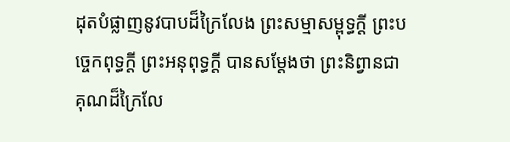ដុតបំផ្លាញនូវបាបដ៏ក្រៃលែង ព្រះសម្មាសម្ពុទ្ធក្ដី ព្រះបច្ចេកពុទ្ធក្ដី ព្រះអនុពុទ្ធក្ដី បានសម្ដែងថា ព្រះនិព្វានជាគុណដ៏ក្រៃលែ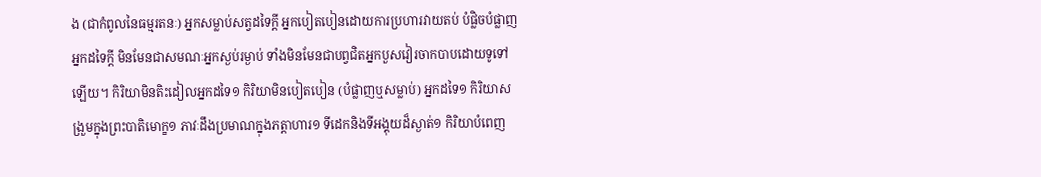ង (ជាកំពូលនៃធម្មរតនៈ) អ្នកសម្លាប់សត្វដទៃក្ដី អ្នកបៀតបៀនដោយការប្រហារវាយតប់ បំផ្លិចបំផ្លាញអ្នកដទៃក្ដី មិនមែនជាសមណៈអ្នកស្ងប់រម្ងាប់ ទាំងមិនមែនជាបព្វជិតអ្នកបួសវៀរចាកបាបដោយទូទៅឡើយ។ កិរិយាមិនតិះដៀលអ្នកដទៃ១ កិរិយាមិនបៀតបៀន (បំផ្លាញឬសម្លាប់) អ្នកដទៃ១ កិរិយាសង្រួមក្នុងព្រះបាតិមោក្ខ១ ភាវៈដឹងប្រមាណក្នុងភត្តាហារ១ ទីដេកនិងទីអង្គុយដ៏ស្ងាត់១ កិរិយាបំពេញ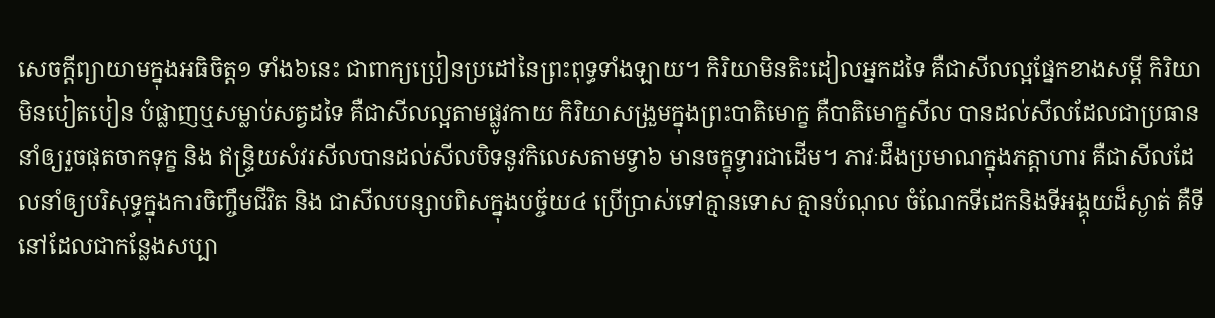សេចក្ដីព្យាយាមក្នុងអធិចិត្ត១ ទាំង៦នេះ ជាពាក្យប្រៀនប្រដៅនៃព្រះពុទ្ធទាំងឡាយ។ កិរិយាមិនតិះដៀលអ្នកដទៃ គឺជាសីលល្អផ្នែកខាងសម្ដី កិរិយាមិនបៀតបៀន បំផ្លាញឬសម្លាប់សត្វដទៃ គឺជាសីលល្អតាមផ្លូវកាយ កិរិយាសង្រួមក្នុងព្រះបាតិមោក្ខ គឺបាតិមោក្ខសីល បានដល់សីលដែលជាប្រធាននាំឲ្យរួចផុតចាកទុក្ខ និង ឥន្ទ្រិយសំវរសីលបានដល់សីលបិទនូវកិលេសតាមទ្វា៦ មានចក្ខុទ្វារជាដើម។ ភាវៈដឹងប្រមាណក្នុងភត្តាហារ គឺជាសីលដែលនាំឲ្យបរិសុទ្ធក្នុងការចិញ្ចឹមជីវិត និង ជាសីលបន្សាបពិសក្នុងបច្ច័យ៤ ប្រើប្រាស់ទៅគ្មានទោស គ្មានបំណុល ចំណែកទីដេកនិងទីអង្គុយដ៏ស្ងាត់ គឺទីនៅដែលជាកន្លែងសប្បា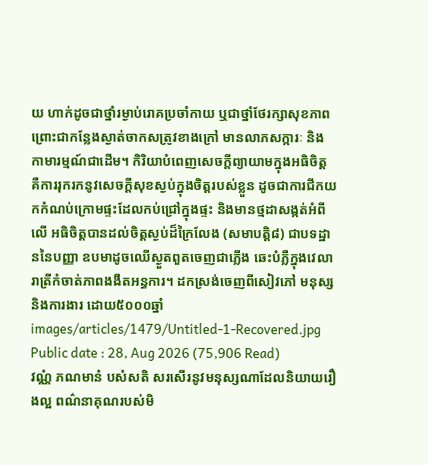យ ហាក់ដូចជាថ្នាំរម្ងាប់រោគប្រចាំកាយ ឬជាថ្នាំថែរក្សាសុខភាព ព្រោះជាកន្លែងស្ងាត់ចាកសត្រូវខាងក្រៅ មានលាភសក្ការៈ និង កាមារម្មណ៍ជាដើម។ កិរិយាបំពេញសេចក្ដីព្យាយាមក្នុងអធិចិត្ត គឺការរុករកនូវសេចក្ដីសុខស្ងប់ក្នុងចិត្តរបស់ខ្លួន ដូចជាការជីកយកកំណប់ក្រោមផ្ទះដែលកប់ជ្រៅក្នុងផ្ទះ និងមានថ្មដាសង្កត់អំពីលើ អធិចិត្តបានដល់ចិត្តស្ងប់ដ៏ក្រៃលែង (សមាបត្តិ៨) ជាបទដ្ឋាននៃបញ្ញា ឧបមាដូចឈើស្ងួតពួតចេញជាភ្លើង ឆេះបំភ្លឺក្នុងវេលារាត្រីកំចាត់ភាពងងឹតអន្ធការ។ ដកស្រង់ចេញពីសៀវភៅ មនុស្សនិងការងារ ដោយ៥០០០ឆ្នាំ
images/articles/1479/Untitled-1-Recovered.jpg
Public date : 28, Aug 2026 (75,906 Read)
វណ្ណំ ភណមានំ បសំសតិ សរសើរនូវមនុស្សណាដែលនិយាយរឿងល្អ ពណ៌នាគុណរបស់មិ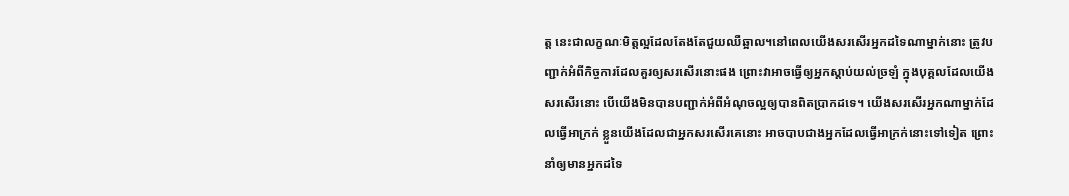ត្ត នេះជាលក្ខណៈមិត្តល្អដែលតែងតែជួយឈឺឆ្អាល។នៅពេលយើងសរសើរអ្នកដទៃណាម្នាក់នោះ ត្រូវបញ្ជាក់អំពីកិច្ចការដែលគួរឲ្យសរសើរនោះផង ព្រោះវាអាចធ្វើឲ្យអ្នកស្ដាប់យល់ច្រឡំ ក្នុងបុគ្គលដែលយើងសរសើរនោះ បើយើងមិនបានបញ្ជាក់អំពីអំណុចល្អឲ្យបានពិតប្រាកដទេ។ យើងសរសើរអ្នកណាម្នាក់ដែលធ្វើអាក្រក់ ខ្លួនយើងដែលជាអ្នកសរសើរគេនោះ អាចបាបជាងអ្នកដែលធ្វើអាក្រក់នោះទៅទៀត ព្រោះនាំឲ្យមានអ្នកដទៃ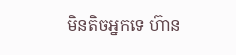មិនតិចអ្នកទេ ហ៊ាន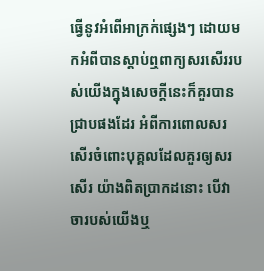ធ្វើនូវអំពើអាក្រក់ផ្សេងៗ ដោយមកអំពីបានស្ដាប់ឮពាក្យសរសើររបស់យើងក្នុងសេចក្ដីនេះក៏គួរបានជ្រាបផងដែរ អំពីការពោលសរសើរចំពោះបុគ្គលដែលគួរឲ្យសរសើរ យ៉ាងពិតប្រាកដនោះ បើវាចារបស់យើងឬ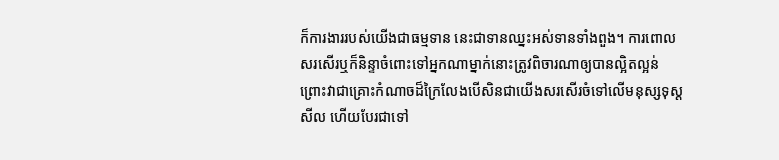ក៏ការងាររបស់យើងជាធម្មទាន នេះជាទានឈ្នះអស់ទានទាំងពួង។ ការពោលសរសើរឬក៏និន្ទាចំពោះទៅអ្នកណាម្នាក់នោះត្រូវពិចារណាឲ្យបានល្អិតល្អន់ ព្រោះវាជាគ្រោះកំណាចដ៏ក្រៃលែងបើសិនជាយើងសរសើរចំទៅលើមនុស្សទុស្ដសីល ហើយបែរជាទៅ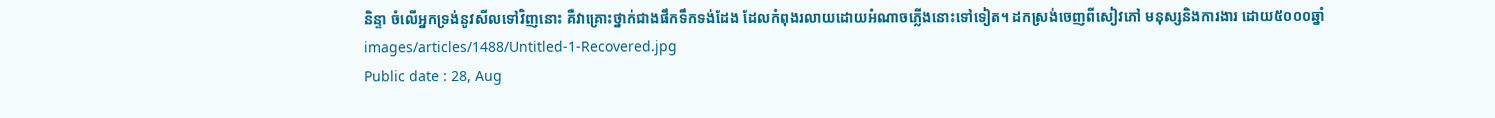និន្ទា ចំលើអ្នកទ្រង់នូវសីលទៅវិញនោះ គឺវាគ្រោះថ្នាក់ជាងផឹកទឹកទង់ដែង ដែលកំពុងរលាយដោយអំណាចភ្លើងនោះទៅទៀត។ ដកស្រង់ចេញពីសៀវភៅ មនុស្សនិងការងារ ដោយ៥០០០ឆ្នាំ
images/articles/1488/Untitled-1-Recovered.jpg
Public date : 28, Aug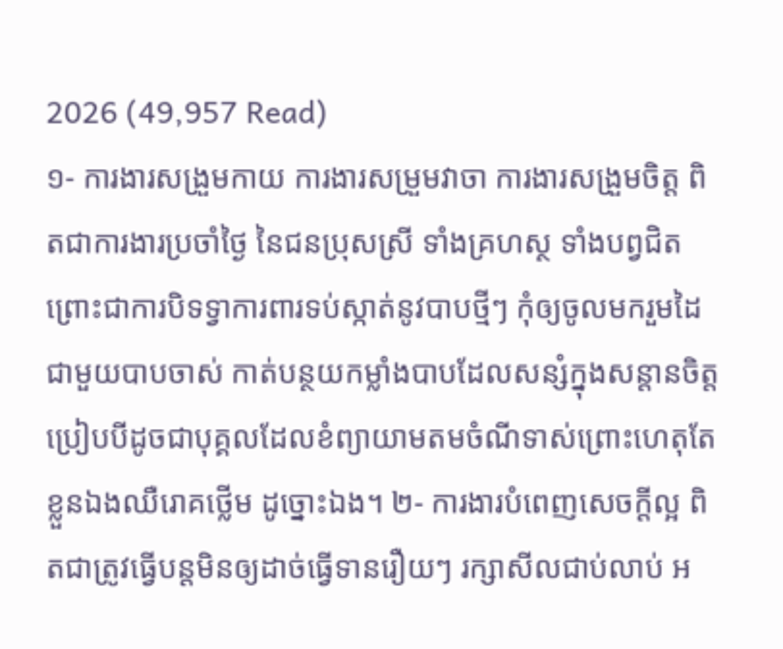2026 (49,957 Read)
១- ការងារសង្រួមកាយ ការងារសម្រួមវាចា ការងារសង្រួមចិត្ត ពិតជាការងារប្រចាំថ្ងៃ នៃជនប្រុសស្រី ទាំងគ្រហស្ថ ទាំងបព្វជិត ព្រោះជាការបិទទ្វាការពារទប់ស្កាត់នូវបាបថ្មីៗ កុំឲ្យចូលមករួមដៃជាមួយបាបចាស់ កាត់បន្ថយកម្លាំងបាបដែលសន្សំក្នុងសន្តានចិត្ត ប្រៀបបីដូចជាបុគ្គលដែលខំព្យាយាមតមចំណីទាស់ព្រោះហេតុតែខ្លួនឯងឈឺរោគថ្លើម ដូច្នោះឯង។ ២- ការងារបំពេញសេចក្ដីល្អ ពិតជាត្រូវធ្វើបន្តមិនឲ្យដាច់ធ្វើទានរឿយៗ រក្សាសីលជាប់លាប់ អ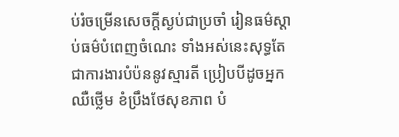ប់រំចម្រើនសេចក្ដីស្ងប់ជាប្រចាំ រៀនធម៌ស្ដាប់ធម៌បំពេញចំណេះ ទាំងអស់នេះសុទ្ធតែជាការងារបំប៉ននូវស្មារតី ប្រៀបបីដូចអ្នកឈឺថ្លើម ខំប្រឹងថែសុខភាព បំ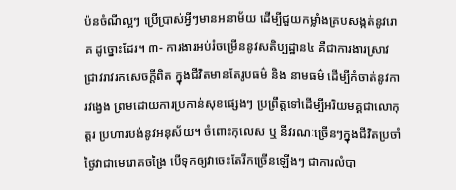ប៉នចំណីល្អៗ ប្រើប្រាស់អ្វីៗមានអនាម័យ ដើម្បីជួយកម្លាំងគ្របសង្កត់នូវរោគ ដូច្នោះដែរ។ ៣- ការងារអប់រំចម្រើននូវសតិប្បដ្ឋាន៤ គឺជាការងារស្រាវជ្រាវរាវរកសេចក្ដីពិត ក្នុងជីវិតមានតែរូបធម៌ និង នាមធម៌ ដើម្បីកំចាត់នូវការវង្វេង ព្រមដោយការប្រកាន់សុខផ្សេងៗ ប្រព្រឹត្តទៅដើម្បីអរិយមគ្គជាលោកុត្តរ ប្រហារបង់នូវអនុស័យ។ ចំពោះកុលេស ឬ នីវរណៈច្រើនៗក្នុងជីវិតប្រចាំថ្ងៃវាជាមេរោគចង្រៃ បើទុកឲ្យវាចេះតែរីកច្រើនឡើងៗ ជាការលំបា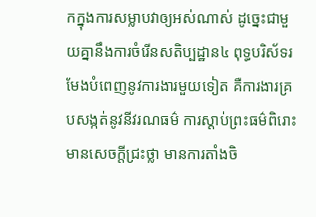កក្នុងការសម្លាបវាឲ្យអស់ណាស់ ដូច្នេះជាមួយគ្នានឹងការចំរើនសតិប្បដ្ឋាន៤ ពុទ្ធបរិស័ទរមែងបំពេញនូវការងារមួយទៀត គឺការងារគ្របសង្កត់នូវនីវរណធម៌ ការស្ដាប់ព្រះធម៌ពិរោះ មានសេចក្ដីជ្រះថ្លា មានការតាំងចិ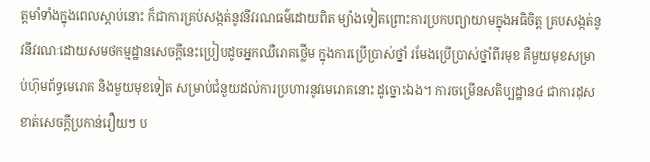ត្តមាំទាំងក្នុងពេលស្ដាប់នោះ ក៏ជាការគ្រប់សង្កត់នូវនីវរណធម៌ដោយពិត ម្យ៉ាងទៀតព្រោះការប្រកបព្យាយាមក្នុងអធិចិត្ត គ្របសង្កត់នូវនីវរណៈដោយសមថកម្មដ្ឋានសេចក្ដីនេះប្រៀបដូចអ្នកឈឺរោគថ្លើម ក្នុងការប្រើប្រាស់ថ្នាំ រមែងប្រើប្រាស់ថ្នាំពីរមុខ គឺមួយមុខសម្រាប់ហ៊ុមព័ទ្ធមេរោគ និងមួយមុខទៀត សម្រាប់ជំនួយដល់ការប្រហារនូវមេរោគនោះ ដូច្នោះឯង។ ការចម្រើនសតិប្បដ្ឋាន៤ ជាការដុសខាត់សេចក្ដីប្រកាន់រឿយៗ ប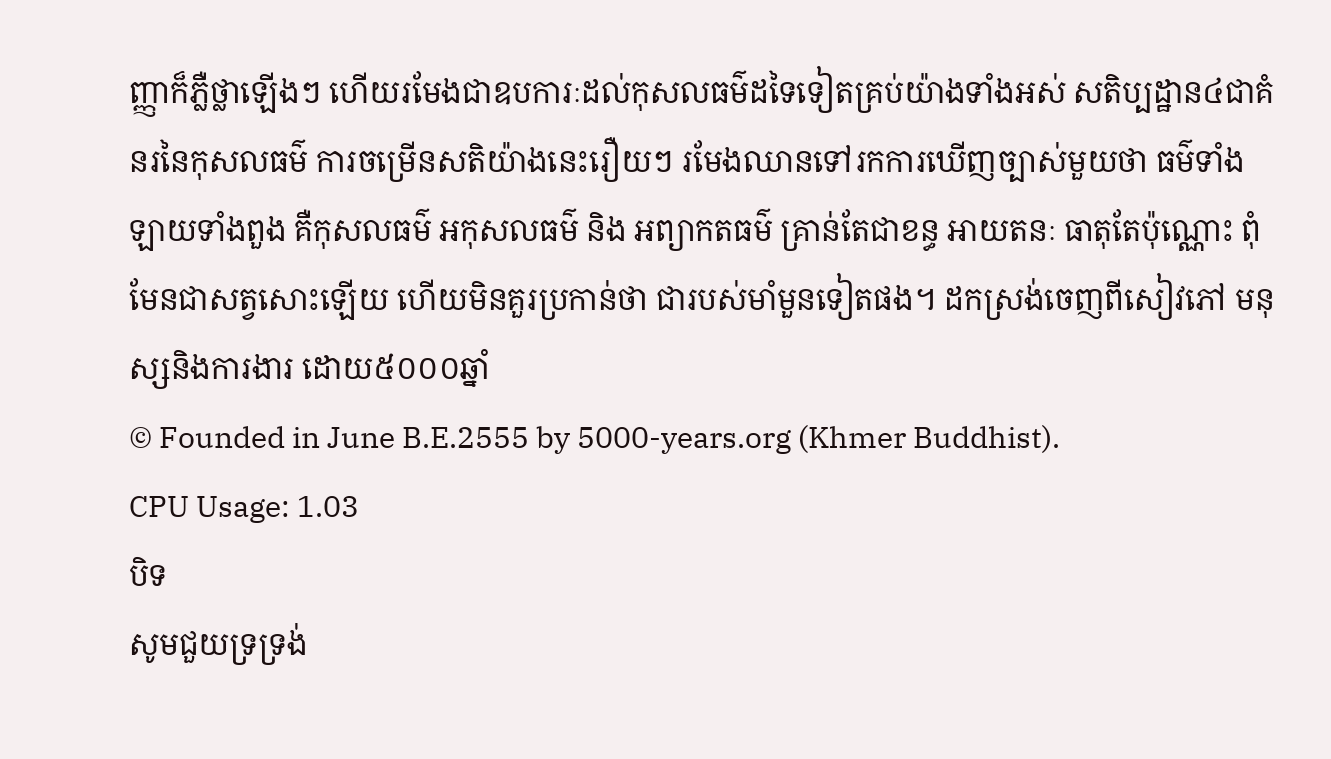ញ្ញាក៏ភ្លឺថ្លាឡើងៗ ហើយរមែងជាឧបការៈដល់កុសលធម៌ដទៃទៀតគ្រប់យ៉ាងទាំងអស់ សតិប្បដ្ឋាន៤ជាគំនរនៃកុសលធម៌ ការចម្រើនសតិយ៉ាងនេះរឿយៗ រមែងឈានទៅរកការឃើញច្បាស់មួយថា ធម៌ទាំងឡាយទាំងពួង គឺកុសលធម៌ អកុសលធម៌ និង អព្យាកតធម៌ គ្រាន់តែជាខន្ធ អាយតនៈ ធាតុតែប៉ុណ្ណោះ ពុំមែនជាសត្វសោះឡើយ ហើយមិនគួរប្រកាន់ថា ជារបស់មាំមួនទៀតផង។ ដកស្រង់ចេញពីសៀវភៅ មនុស្សនិងការងារ ដោយ៥០០០ឆ្នាំ
© Founded in June B.E.2555 by 5000-years.org (Khmer Buddhist).
CPU Usage: 1.03
បិទ
សូមជួយទ្រទ្រង់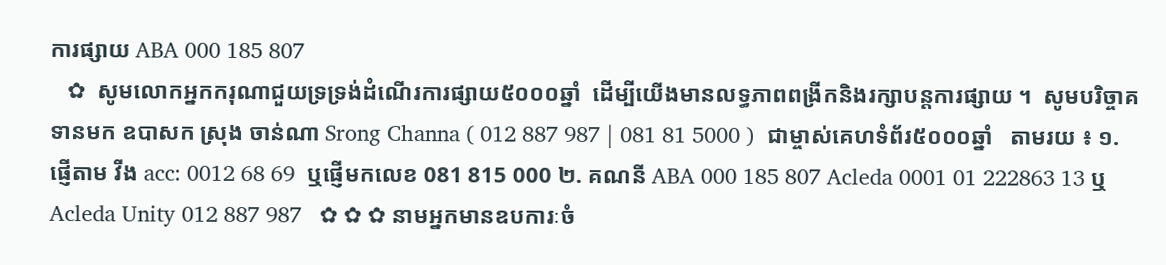ការផ្សាយ ABA 000 185 807
   ✿  សូមលោកអ្នកករុណាជួយទ្រទ្រង់ដំណើរការផ្សាយ៥០០០ឆ្នាំ  ដើម្បីយើងមានលទ្ធភាពពង្រីកនិងរក្សាបន្តការផ្សាយ ។  សូមបរិច្ចាគទានមក ឧបាសក ស្រុង ចាន់ណា Srong Channa ( 012 887 987 | 081 81 5000 )  ជាម្ចាស់គេហទំព័រ៥០០០ឆ្នាំ   តាមរយ ៖ ១. ផ្ញើតាម វីង acc: 0012 68 69  ឬផ្ញើមកលេខ 081 815 000 ២. គណនី ABA 000 185 807 Acleda 0001 01 222863 13 ឬ Acleda Unity 012 887 987   ✿ ✿ ✿ នាមអ្នកមានឧបការៈចំ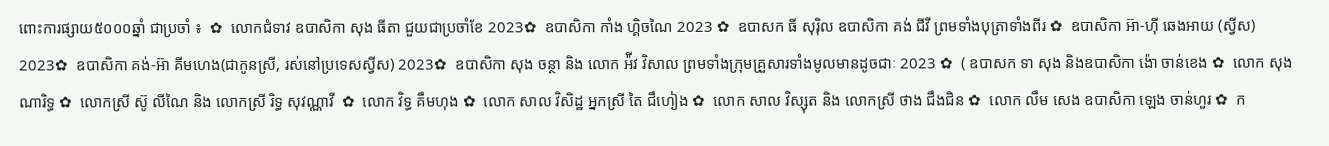ពោះការផ្សាយ៥០០០ឆ្នាំ ជាប្រចាំ ៖  ✿  លោកជំទាវ ឧបាសិកា សុង ធីតា ជួយជាប្រចាំខែ 2023✿  ឧបាសិកា កាំង ហ្គិចណៃ 2023 ✿  ឧបាសក ធី សុរ៉ិល ឧបាសិកា គង់ ជីវី ព្រមទាំងបុត្រាទាំងពីរ ✿  ឧបាសិកា អ៊ា-ហុី ឆេងអាយ (ស្វីស) 2023✿  ឧបាសិកា គង់-អ៊ា គីមហេង(ជាកូនស្រី, រស់នៅប្រទេសស្វីស) 2023✿  ឧបាសិកា សុង ចន្ថា និង លោក អ៉ីវ វិសាល ព្រមទាំងក្រុមគ្រួសារទាំងមូលមានដូចជាៈ 2023 ✿  ( ឧបាសក ទា សុង និងឧបាសិកា ង៉ោ ចាន់ខេង ✿  លោក សុង ណារិទ្ធ ✿  លោកស្រី ស៊ូ លីណៃ និង លោកស្រី រិទ្ធ សុវណ្ណាវី  ✿  លោក វិទ្ធ គឹមហុង ✿  លោក សាល វិសិដ្ឋ អ្នកស្រី តៃ ជឹហៀង ✿  លោក សាល វិស្សុត និង លោកស្រី ថាង ជឹងជិន ✿  លោក លឹម សេង ឧបាសិកា ឡេង ចាន់ហួរ ✿  ក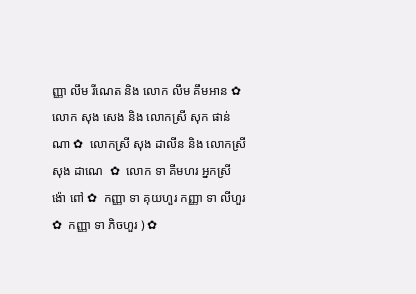ញ្ញា លឹម រីណេត និង លោក លឹម គឹមអាន ✿  លោក សុង សេង និង លោកស្រី សុក ផាន់ណា ✿  លោកស្រី សុង ដាលីន និង លោកស្រី សុង ដាណេ  ✿  លោក ទា គីមហរ អ្នកស្រី ង៉ោ ពៅ ✿  កញ្ញា ទា គុយហួរ កញ្ញា ទា លីហួរ ✿  កញ្ញា ទា ភិចហួរ ) ✿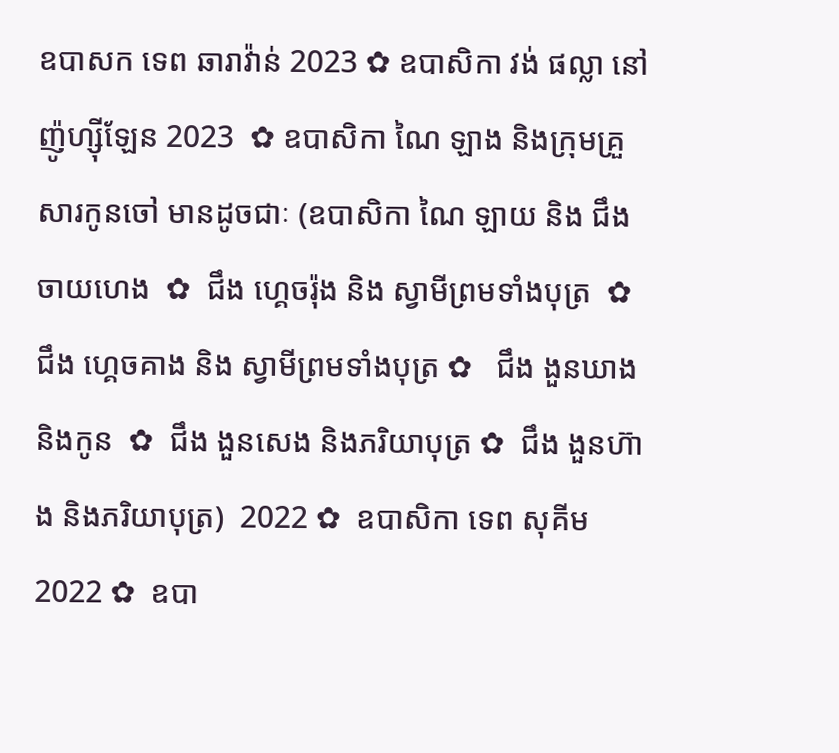ឧបាសក ទេព ឆារាវ៉ាន់ 2023 ✿ ឧបាសិកា វង់ ផល្លា នៅញ៉ូហ្ស៊ីឡែន 2023  ✿ ឧបាសិកា ណៃ ឡាង និងក្រុមគ្រួសារកូនចៅ មានដូចជាៈ (ឧបាសិកា ណៃ ឡាយ និង ជឹង ចាយហេង  ✿  ជឹង ហ្គេចរ៉ុង និង ស្វាមីព្រមទាំងបុត្រ  ✿ ជឹង ហ្គេចគាង និង ស្វាមីព្រមទាំងបុត្រ ✿   ជឹង ងួនឃាង និងកូន  ✿  ជឹង ងួនសេង និងភរិយាបុត្រ ✿  ជឹង ងួនហ៊ាង និងភរិយាបុត្រ)  2022 ✿  ឧបាសិកា ទេព សុគីម 2022 ✿  ឧបា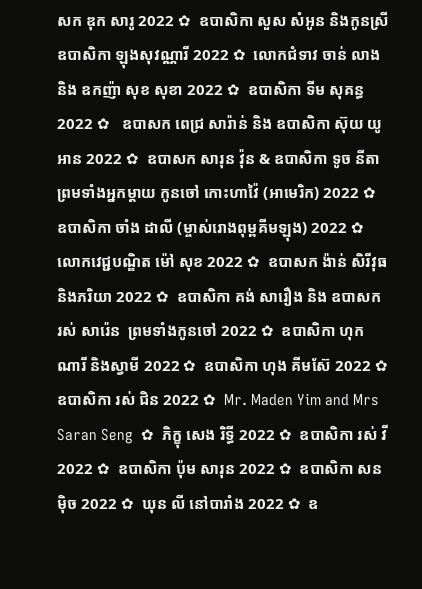សក ឌុក សារូ 2022 ✿  ឧបាសិកា សួស សំអូន និងកូនស្រី ឧបាសិកា ឡុងសុវណ្ណារី 2022 ✿  លោកជំទាវ ចាន់ លាង និង ឧកញ៉ា សុខ សុខា 2022 ✿  ឧបាសិកា ទីម សុគន្ធ 2022 ✿   ឧបាសក ពេជ្រ សារ៉ាន់ និង ឧបាសិកា ស៊ុយ យូអាន 2022 ✿  ឧបាសក សារុន វ៉ុន & ឧបាសិកា ទូច នីតា ព្រមទាំងអ្នកម្តាយ កូនចៅ កោះហាវ៉ៃ (អាមេរិក) 2022 ✿  ឧបាសិកា ចាំង ដាលី (ម្ចាស់រោងពុម្ពគីមឡុង) 2022 ✿  លោកវេជ្ជបណ្ឌិត ម៉ៅ សុខ 2022 ✿  ឧបាសក ង៉ាន់ សិរីវុធ និងភរិយា 2022 ✿  ឧបាសិកា គង់ សារឿង និង ឧបាសក រស់ សារ៉េន  ព្រមទាំងកូនចៅ 2022 ✿  ឧបាសិកា ហុក ណារី និងស្វាមី 2022 ✿  ឧបាសិកា ហុង គីមស៊ែ 2022 ✿  ឧបាសិកា រស់ ជិន 2022 ✿  Mr. Maden Yim and Mrs Saran Seng  ✿  ភិក្ខុ សេង រិទ្ធី 2022 ✿  ឧបាសិកា រស់ វី 2022 ✿  ឧបាសិកា ប៉ុម សារុន 2022 ✿  ឧបាសិកា សន ម៉ិច 2022 ✿  ឃុន លី នៅបារាំង 2022 ✿  ឧ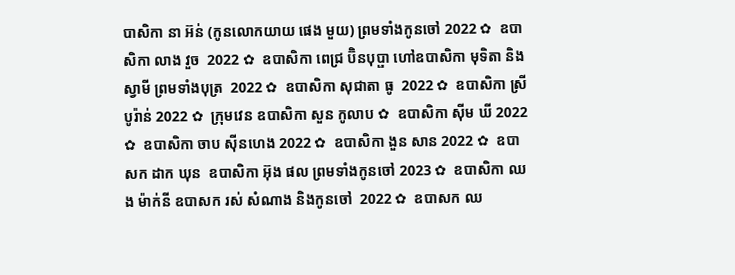បាសិកា នា អ៊ន់ (កូនលោកយាយ ផេង មួយ) ព្រមទាំងកូនចៅ 2022 ✿  ឧបាសិកា លាង វួច  2022 ✿  ឧបាសិកា ពេជ្រ ប៊ិនបុប្ផា ហៅឧបាសិកា មុទិតា និងស្វាមី ព្រមទាំងបុត្រ  2022 ✿  ឧបាសិកា សុជាតា ធូ  2022 ✿  ឧបាសិកា ស្រី បូរ៉ាន់ 2022 ✿  ក្រុមវេន ឧបាសិកា សួន កូលាប ✿  ឧបាសិកា ស៊ីម ឃី 2022 ✿  ឧបាសិកា ចាប ស៊ីនហេង 2022 ✿  ឧបាសិកា ងួន សាន 2022 ✿  ឧបាសក ដាក ឃុន  ឧបាសិកា អ៊ុង ផល ព្រមទាំងកូនចៅ 2023 ✿  ឧបាសិកា ឈង ម៉ាក់នី ឧបាសក រស់ សំណាង និងកូនចៅ  2022 ✿  ឧបាសក ឈ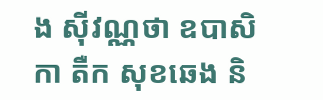ង សុីវណ្ណថា ឧបាសិកា តឺក សុខឆេង និ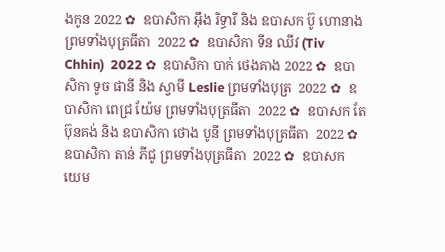ងកូន 2022 ✿  ឧបាសិកា អុឹង រិទ្ធារី និង ឧបាសក ប៊ូ ហោនាង ព្រមទាំងបុត្រធីតា  2022 ✿  ឧបាសិកា ទីន ឈីវ (Tiv Chhin)  2022 ✿  ឧបាសិកា បាក់ ថេងគាង 2022 ✿  ឧបាសិកា ទូច ផានី និង ស្វាមី Leslie ព្រមទាំងបុត្រ  2022 ✿  ឧបាសិកា ពេជ្រ យ៉ែម ព្រមទាំងបុត្រធីតា  2022 ✿  ឧបាសក តែ ប៊ុនគង់ និង ឧបាសិកា ថោង បូនី ព្រមទាំងបុត្រធីតា  2022 ✿  ឧបាសិកា តាន់ ភីជូ ព្រមទាំងបុត្រធីតា  2022 ✿  ឧបាសក យេម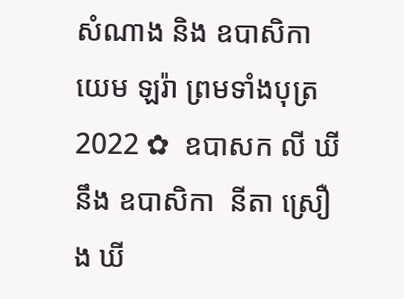សំណាង និង ឧបាសិកា យេម ឡរ៉ា ព្រមទាំងបុត្រ  2022 ✿  ឧបាសក លី ឃី នឹង ឧបាសិកា  នីតា ស្រឿង ឃី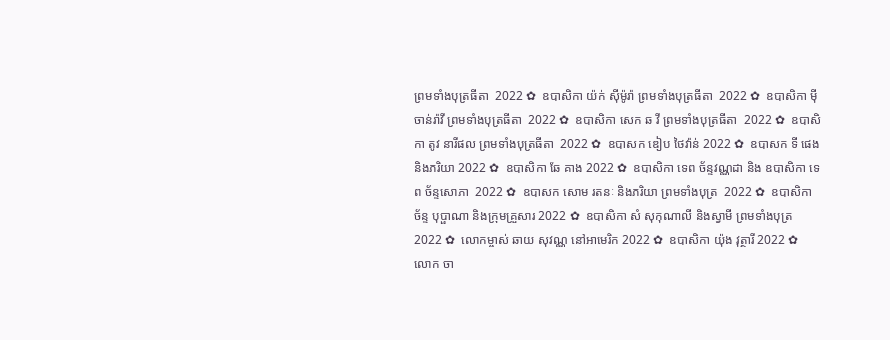ព្រមទាំងបុត្រធីតា  2022 ✿  ឧបាសិកា យ៉ក់ សុីម៉ូរ៉ា ព្រមទាំងបុត្រធីតា  2022 ✿  ឧបាសិកា មុី ចាន់រ៉ាវី ព្រមទាំងបុត្រធីតា  2022 ✿  ឧបាសិកា សេក ឆ វី ព្រមទាំងបុត្រធីតា  2022 ✿  ឧបាសិកា តូវ នារីផល ព្រមទាំងបុត្រធីតា  2022 ✿  ឧបាសក ឌៀប ថៃវ៉ាន់ 2022 ✿  ឧបាសក ទី ផេង និងភរិយា 2022 ✿  ឧបាសិកា ឆែ គាង 2022 ✿  ឧបាសិកា ទេព ច័ន្ទវណ្ណដា និង ឧបាសិកា ទេព ច័ន្ទសោភា  2022 ✿  ឧបាសក សោម រតនៈ និងភរិយា ព្រមទាំងបុត្រ  2022 ✿  ឧបាសិកា ច័ន្ទ បុប្ផាណា និងក្រុមគ្រួសារ 2022 ✿  ឧបាសិកា សំ សុកុណាលី និងស្វាមី ព្រមទាំងបុត្រ  2022 ✿  លោកម្ចាស់ ឆាយ សុវណ្ណ នៅអាមេរិក 2022 ✿  ឧបាសិកា យ៉ុង វុត្ថារី 2022 ✿  លោក ចា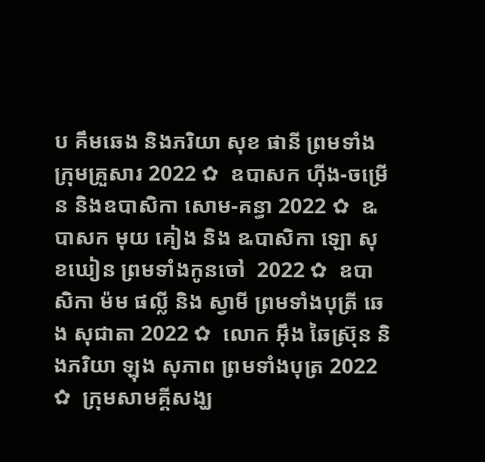ប គឹមឆេង និងភរិយា សុខ ផានី ព្រមទាំងក្រុមគ្រួសារ 2022 ✿  ឧបាសក ហ៊ីង-ចម្រើន និងឧបាសិកា សោម-គន្ធា 2022 ✿  ឩបាសក មុយ គៀង និង ឩបាសិកា ឡោ សុខឃៀន ព្រមទាំងកូនចៅ  2022 ✿  ឧបាសិកា ម៉ម ផល្លី និង ស្វាមី ព្រមទាំងបុត្រី ឆេង សុជាតា 2022 ✿  លោក អ៊ឹង ឆៃស្រ៊ុន និងភរិយា ឡុង សុភាព ព្រមទាំងបុត្រ 2022 ✿  ក្រុមសាមគ្គីសង្ឃ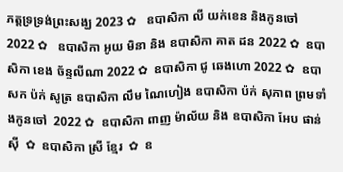ភត្តទ្រទ្រង់ព្រះសង្ឃ 2023 ✿   ឧបាសិកា លី យក់ខេន និងកូនចៅ 2022 ✿   ឧបាសិកា អូយ មិនា និង ឧបាសិកា គាត ដន 2022 ✿  ឧបាសិកា ខេង ច័ន្ទលីណា 2022 ✿  ឧបាសិកា ជូ ឆេងហោ 2022 ✿  ឧបាសក ប៉ក់ សូត្រ ឧបាសិកា លឹម ណៃហៀង ឧបាសិកា ប៉ក់ សុភាព ព្រមទាំងកូនចៅ  2022 ✿  ឧបាសិកា ពាញ ម៉ាល័យ និង ឧបាសិកា អែប ផាន់ស៊ី  ✿  ឧបាសិកា ស្រី ខ្មែរ  ✿  ឧ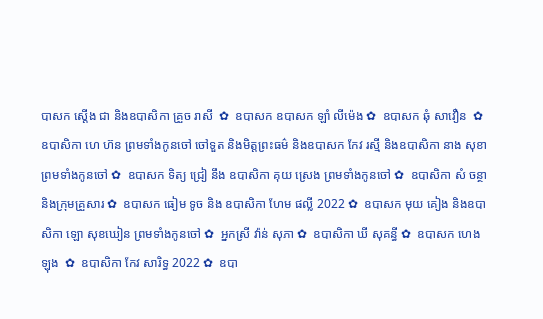បាសក ស្តើង ជា និងឧបាសិកា គ្រួច រាសី  ✿  ឧបាសក ឧបាសក ឡាំ លីម៉េង ✿  ឧបាសក ឆុំ សាវឿន  ✿  ឧបាសិកា ហេ ហ៊ន ព្រមទាំងកូនចៅ ចៅទួត និងមិត្តព្រះធម៌ និងឧបាសក កែវ រស្មី និងឧបាសិកា នាង សុខា ព្រមទាំងកូនចៅ ✿  ឧបាសក ទិត្យ ជ្រៀ នឹង ឧបាសិកា គុយ ស្រេង ព្រមទាំងកូនចៅ ✿  ឧបាសិកា សំ ចន្ថា និងក្រុមគ្រួសារ ✿  ឧបាសក ធៀម ទូច និង ឧបាសិកា ហែម ផល្លី 2022 ✿  ឧបាសក មុយ គៀង និងឧបាសិកា ឡោ សុខឃៀន ព្រមទាំងកូនចៅ ✿  អ្នកស្រី វ៉ាន់ សុភា ✿  ឧបាសិកា ឃី សុគន្ធី ✿  ឧបាសក ហេង ឡុង  ✿  ឧបាសិកា កែវ សារិទ្ធ 2022 ✿  ឧបា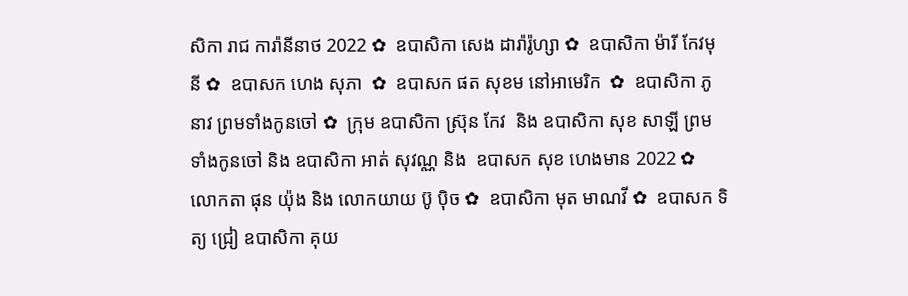សិកា រាជ ការ៉ានីនាថ 2022 ✿  ឧបាសិកា សេង ដារ៉ារ៉ូហ្សា ✿  ឧបាសិកា ម៉ារី កែវមុនី ✿  ឧបាសក ហេង សុភា  ✿  ឧបាសក ផត សុខម នៅអាមេរិក  ✿  ឧបាសិកា ភូ នាវ ព្រមទាំងកូនចៅ ✿  ក្រុម ឧបាសិកា ស្រ៊ុន កែវ  និង ឧបាសិកា សុខ សាឡី ព្រមទាំងកូនចៅ និង ឧបាសិកា អាត់ សុវណ្ណ និង  ឧបាសក សុខ ហេងមាន 2022 ✿  លោកតា ផុន យ៉ុង និង លោកយាយ ប៊ូ ប៉ិច ✿  ឧបាសិកា មុត មាណវី ✿  ឧបាសក ទិត្យ ជ្រៀ ឧបាសិកា គុយ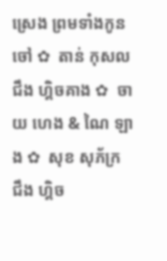ស្រេង ព្រមទាំងកូនចៅ ✿  តាន់ កុសល  ជឹង ហ្គិចគាង ✿  ចាយ ហេង & ណៃ ឡាង ✿  សុខ សុភ័ក្រ ជឹង ហ្គិច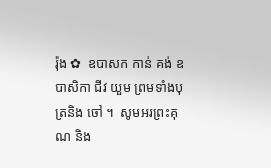រ៉ុង ✿  ឧបាសក កាន់ គង់ ឧបាសិកា ជីវ យួម ព្រមទាំងបុត្រនិង ចៅ ។  សូមអរព្រះគុណ និង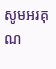សូមអរគុណ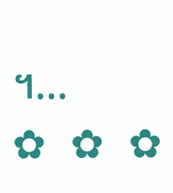។...       ✿  ✿  ✿